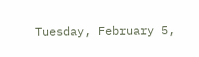Tuesday, February 5,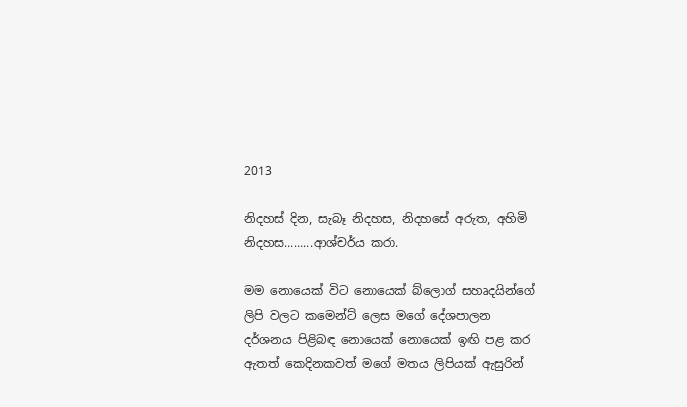2013

නිදහස් දින, සැබෑ නිදහස, නිදහසේ අරුත, අහිමි නිදහස.........ආශ්චර්ය කරා.

මම නොයෙක් විට නොයෙක් බ්ලොග් සහෘදයින්ගේ ලිපි වලට කමෙන්ට් ලෙස මගේ දේශපාලන දර්ශනය පිළිබඳ නොයෙක් නොයෙක් ඉඟි පළ කර ඇතත් කෙදිනකවත් මගේ මතය ලිපියක් ඇසුරින්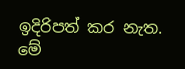ඉදිරිපත් කර නැත. මේ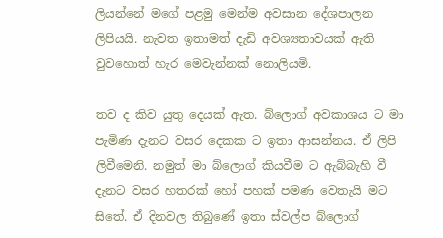ලියන්නේ මගේ පළමු මෙන්ම අවසාන දේශපාලන ලිපියයි. නැවත ඉතාමත් දැඩි අවශ්‍යතාවයක් ඇති වුවහොත් හැර මෙවැන්නක් නොලියමි.

තව ද කිව යුතු දෙයක් ඇත. බ්ලොග් අවකාශය ට මා පැමිණ දැනට වසර දෙකක ට ඉතා ආසන්නය. ඒ ලිපි ලිවීමෙනි. නමුත් මා බ්ලොග් කියවීම ට ඇබ්බැහි වී දැනට වසර හතරක් හෝ පහක් පමණ වෙතැයි මට සිතේ. ඒ දිනවල තිබුණේ ඉතා ස්වල්ප බ්ලොග්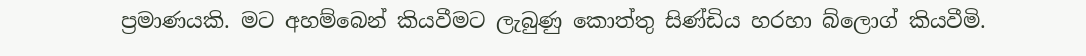ප්‍රමාණයකි. මට අහම්බෙන් කියවීමට ලැබුණු කොත්තු සිණ්ඩිය හරහා බ්ලොග් කියවීමි.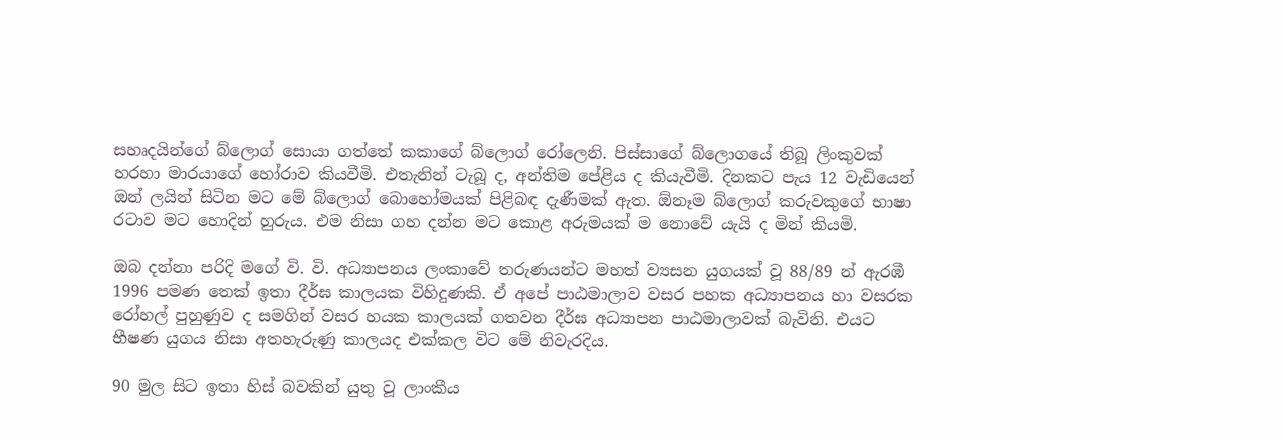සහෘදයින්ගේ බ්ලොග් සොයා ගත්තේ කකාගේ බ්ලොග් රෝලෙනි. පිස්සාගේ බ්ලොගයේ තිබූ ලිංකුවක් හරහා මාරයාගේ හෝරාව කියවීමි. එතැනින් ටැබූ ද, අන්තිම පේළිය ද කියැවීමි. දිනකට පැය 12 වැඩියෙන් ඔන් ලයින් සිටින මට මේ බ්ලොග් බොහෝමයක් පිළිබඳ දැණීමක් ඇත. ඕනෑම බ්ලොග් කරුවකුගේ භාෂා රටාව මට හොදින් හුරුය. එම නිසා ගහ දන්න මට කොළ අරුමයක් ම නොවේ යැයි ද මින් කියමි.

ඔබ දන්නා පරිදි මගේ වි. වි. අධ්‍යාපනය ලංකාවේ තරුණයන්ට මහත් ව්‍යසන යුගයක් වූ 88/89 න් ඇරඹී 1996 පමණ තෙක් ඉතා දීර්ඝ කාලයක විහිදුණකි. ඒ අපේ පාඨමාලාව වසර පහක අධ්‍යාපනය හා වසරක රෝහල් පුහුණුව ද සමගින් වසර හයක කාලයක් ගතවන දීර්ඝ අධ්‍යාපන පාඨමාලාවක් බැවිනි. එයට භීෂණ යුගය නිසා අතහැරුණු කාලයද එක්කල විට මේ නිවැරදිය.

90 මුල සිට ඉතා හිස් බවකින් යුතු වූ ලාංකීය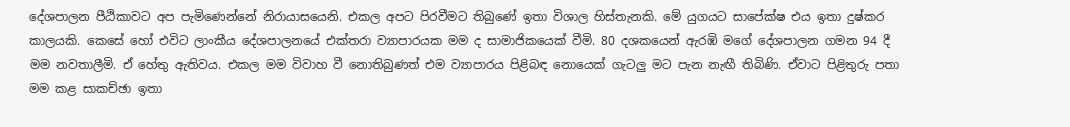දේශපාලන පීඨිකාවට අප පැමිණෙන්නේ නිරායාසයෙනි. එකල අපට පිරවීමට තිබුණේ ඉතා විශාල හිස්තැනකි. මේ යුගයට සාපේක්ෂ එය ඉතා දුෂ්කර කාලයකි. කෙසේ හෝ එවිට ලාංකීය දේශපාලනයේ එක්තරා ව්‍යාපාරයක මම ද සාමාජිකයෙක් වීමි. 80 දශකයෙන් ඇරඹි මගේ දේශපාලන ගමන 94 දී මම නවතාලීමි. ඒ හේතු ඇතිවය. එකල මම විවාහ වී නොතිබුණත් එම ව්‍යාපාරය පිළිබඳ නොයෙක් ගැටලු මට පැන නැඟී තිබිණි. ඒවාට පිළිතුරු පතා මම කළ සාකච්ඡා ඉතා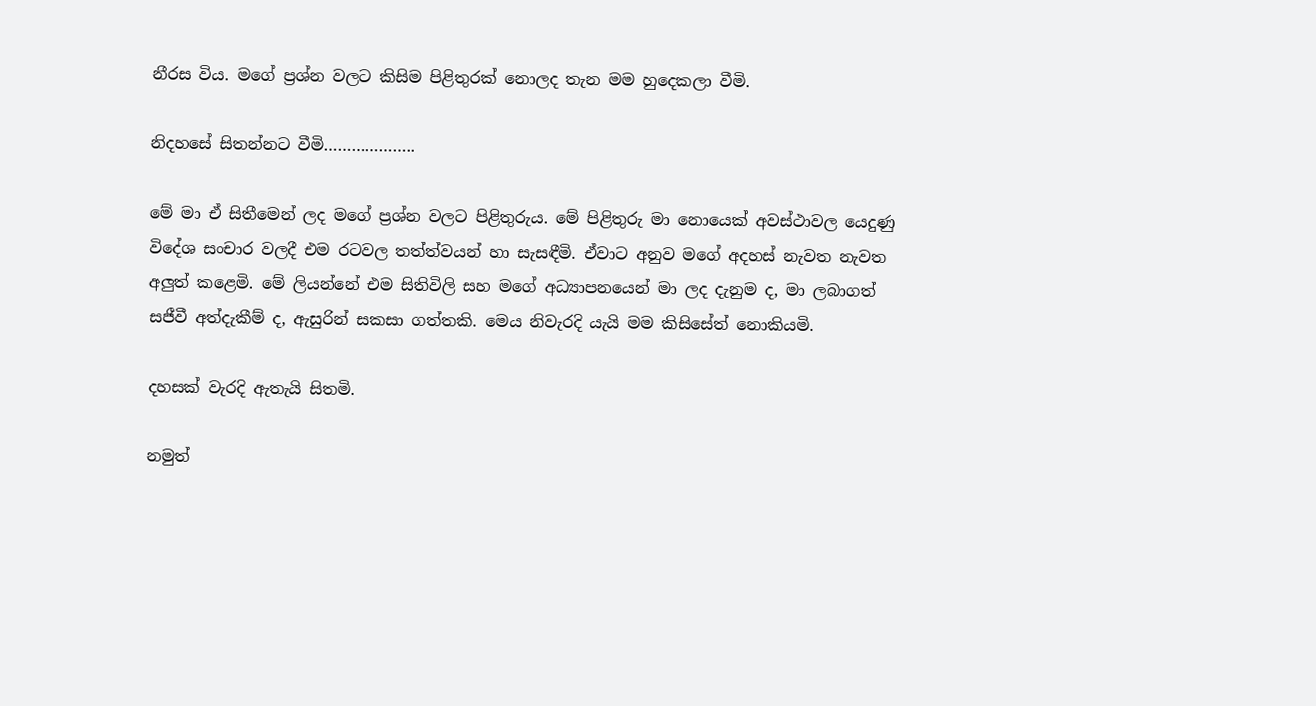නීරස විය. මගේ ප්‍රශ්න වලට කිසිම පිළිතුරක් නොලද තැන මම හුදෙකලා වීමි.

නිදහසේ සිතන්නට වීමි………………..

මේ මා ඒ සිතීමෙන් ලද මගේ ප්‍රශ්න වලට පිළිතුරුය. මේ පිළිතුරු මා නොයෙක් අවස්ථාවල යෙදුණු විදේශ සංචාර වලදී එම රටවල තත්ත්වයන් හා සැසඳීමි. ඒවාට අනුව මගේ අදහස් නැවත නැවත අලුත් කළෙමි. මේ ලියන්නේ එම සිතිවිලි සහ මගේ අධ්‍යාපනයෙන් මා ලද දැනුම ද, මා ලබාගත් සජීවී අත්දැකීම් ද, ඇසුරින් සකසා ගත්තකි. මෙය නිවැරදි යැයි මම කිසිසේත් නොකියමි.

දහසක් වැරදි ඇතැයි සිතමි.

නමුත්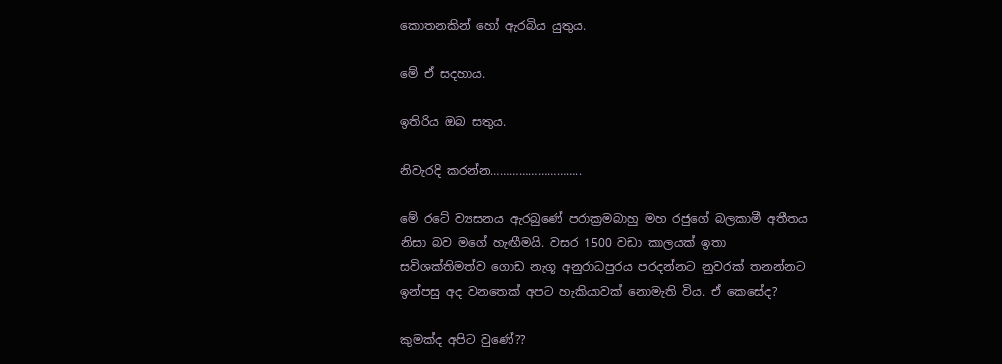කොතනකින් හෝ ඇරබිය යුතුය.

මේ ඒ සදහාය.

ඉතිරිය ඔබ සතුය.

නිවැරදි කරන්න………………………..

මේ රටේ ව්‍යසනය ඇරබුණේ පරාක්‍රමබාහු මහ රජුගේ බලකාමී අතීතය නිසා බව මගේ හැඟීමයි. වසර 1500 වඩා කාලයක් ඉතා සවිශක්තිමත්ව ගොඩ නැගූ අනුරාධපුරය පරදන්නට නුවරක් තනන්නට ඉන්පසු අද වනතෙක් අපට හැකියාවක් නොමැති විය. ඒ කෙසේද?

කුමක්ද අපිට වුණේ??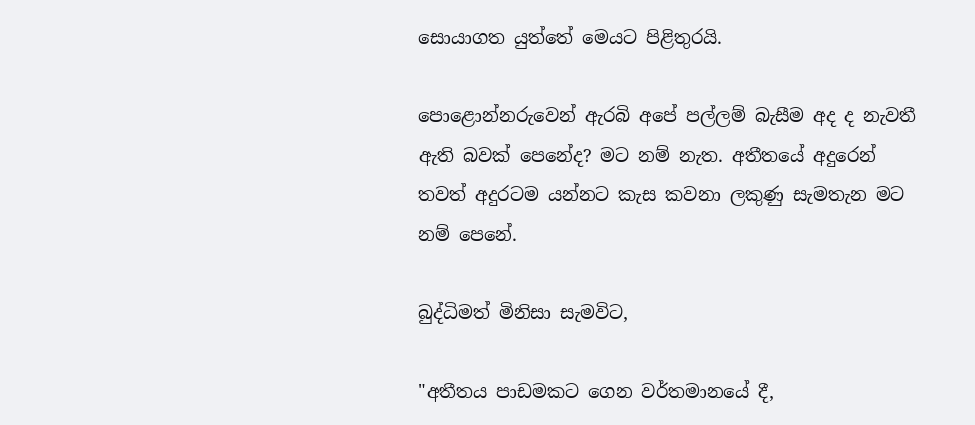සොයාගත යුත්තේ මෙයට පිළිතුරයි.

පොළොන්නරුවෙන් ඇරබි අපේ පල්ලම් බැසීම අද ද නැවතී ඇති බවක් පෙනේද? මට නම් නැත. අතීතයේ අදුරෙන් තවත් අදුරටම යන්නට කැස කවනා ලකුණු සැමතැන මට නම් පෙනේ.

බුද්ධිමත් මිනිසා සැමවිට,

"අතීතය පාඩමකට ගෙන වර්තමානයේ දී,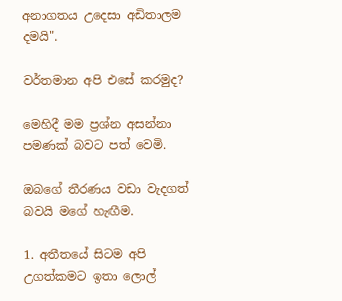අනාගතය උදෙසා අඩිතාලම දමයි".

වර්තමාන අපි එසේ කරමුද?

මෙහිදී මම ප්‍රශ්න අසන්නා පමණක් බවට පත් වෙමි.

ඔබගේ තීරණය වඩා වැදගත් බවයි මගේ හැඟීම.

1. අතීතයේ සිටම අපි උගත්කමට ඉතා ලොල්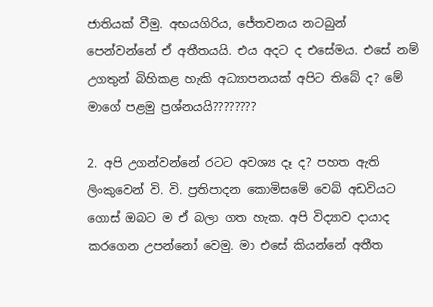ජාතියක් වීමු. අභයගිරිය, ජේතවනය නටබුන් පෙන්වන්නේ ඒ අතීතයයි. එය අදට ද එසේමය. එසේ නම් උගතුන් බිහිකළ හැකි අධ්‍යාපනයක් අපිට තිබේ ද? මේ මාගේ පළමු ප්‍රශ්නයයි????????

2. අපි උගන්වන්නේ රටට අවශ්‍ය දෑ ද? පහත ඇති ලිංකුවෙන් වි. වි. ප්‍රතිපාදන කොමිසමේ වෙබ් අඩවියට ගොස් ඔබට ම ඒ බලා ගත හැක. අපි විද්‍යාව දායාද කරගෙන උපන්නෝ වෙමු. මා එසේ කියන්නේ අතීත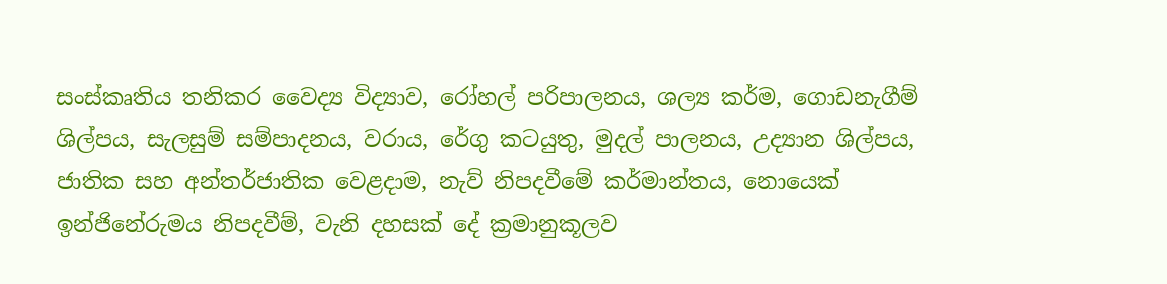සංස්කෘතිය තනිකර වෛද්‍ය විද්‍යාව, රෝහල් පරිපාලනය, ශල්‍ය කර්ම, ගොඩනැගීම් ශිල්පය, සැලසුම් සම්පාදනය, වරාය, රේගු කටයුතු, මුදල් පාලනය, උද්‍යාන ශිල්පය, ජාතික සහ අන්තර්ජාතික වෙළදාම, නැව් නිපදවීමේ කර්මාන්තය, නොයෙක් ඉන්ජිනේරුමය නිපදවීම්, වැනි දහසක් දේ ක්‍රමානුකූලව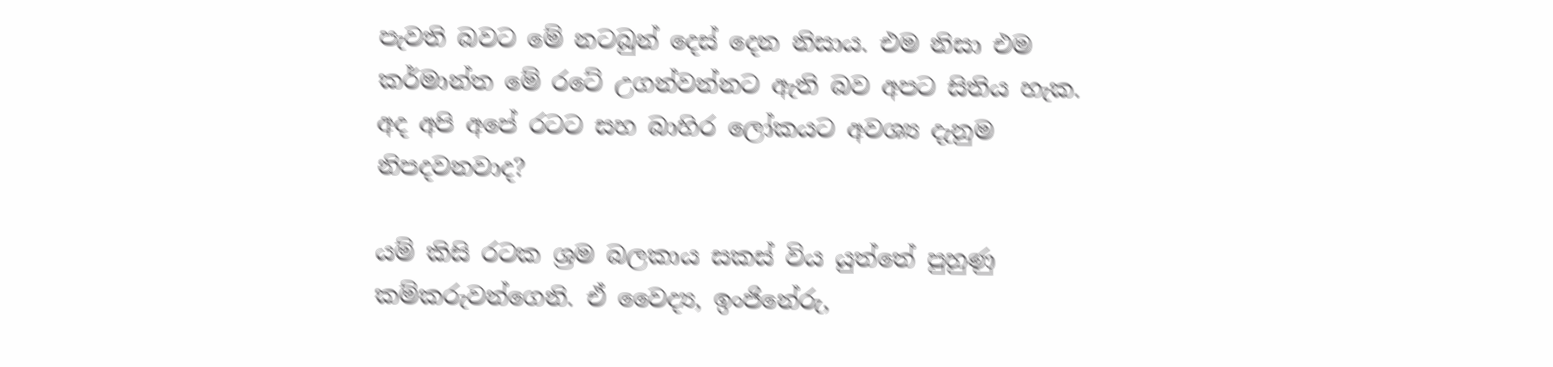පැවති බවට මේ නටබුන් දෙස් දෙන නිසාය. එම නිසා එම කර්මාන්ත මේ රටේ උගන්වන්නට ඇති බව අපට සිතිය හැක. අද අපි අපේ රටට සහ බාහිර ලෝකයට අවශ්‍ය දැනුම නිපදවනවාද?

යම් කිසි රටක ශ්‍රම බලකාය සකස් විය යුත්තේ පුහුණු කම්කරුවන්ගෙනි. ඒ වෛද්‍ය, ඉංජිනේරු,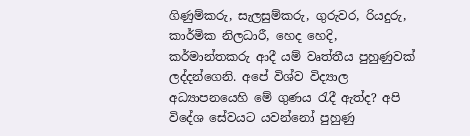ගිණුම්කරු, සැලසුම්කරු, ගුරුවර, රියදුරු, කාර්මික නිලධාරී, හෙද හෙදි, කර්මාන්තකරු ආදී යම් වෘත්තීය පුහුණුවක් ලද්දන්ගෙනි. අපේ විශ්ව විද්‍යාල අධ්‍යාපනයෙහි මේ ගුණය රැදී ඇත්ද? අපි විදේශ සේවයට යවන්නෝ පුහුණු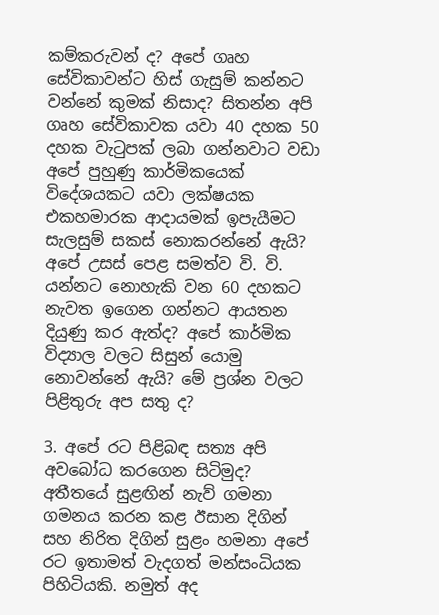කම්කරුවන් ද? අපේ ගෘහ සේවිකාවන්ට හිස් ගැසුම් කන්නට වන්නේ කුමක් නිසාද? සිතන්න අපි ගෘහ සේවිකාවක යවා 40 දහක 50 දහක වැටුපක් ලබා ගන්නවාට වඩා අපේ පුහුණු කාර්මිකයෙක් විදේශයකට යවා ලක්ෂයක එකහමාරක ආදායමක් ඉපැයීමට සැලසුම් සකස් නොකරන්නේ ඇයි? අපේ උසස් පෙළ සමත්ව වි. වි. යන්නට නොහැකි වන 60 දහකට නැවත ඉගෙන ගන්නට ආයතන දියුණු කර ඇත්ද? අපේ කාර්මික විද්‍යාල වලට සිසුන් යොමු නොවන්නේ ඇයි? මේ ප්‍රශ්න වලට පිළිතුරු අප සතු ද?

3. අපේ රට පිළිබඳ සත්‍ය අපි අවබෝධ කරගෙන සිටිමුද? අතීතයේ සුළඟින් නැව් ගමනා ගමනය කරන කළ ඊසාන දිගින් සහ නිරිත දිගින් සුළං හමනා අපේ රට ඉතාමත් වැදගත් මන්සංධියක පිහිටියකි. නමුත් අද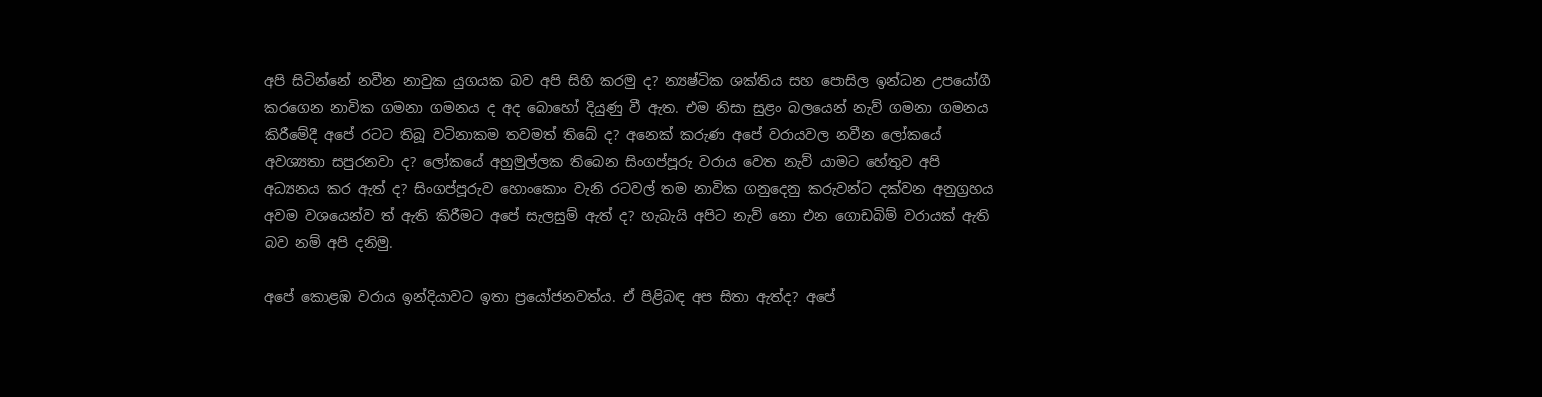අපි සිටින්නේ නවීන නාවුක යුගයක බව අපි සිහි කරමු ද? න්‍යෂ්ටික ශක්තිය සහ පොසිල ඉන්ධන උපයෝගී කරගෙන නාවික ගමනා ගමනය ද අද බොහෝ දියුණු වී ඇත. එම නිසා සුළං බලයෙන් නැව් ගමනා ගමනය කිරීමේදී අපේ රටට තිබූ වටිනාකම තවමත් තිබේ ද? අනෙක් කරුණ අපේ වරායවල නවීන ලෝකයේ අවශ්‍යතා සපුරනවා ද? ලෝකයේ අහුමුල්ලක තිබෙන සිංගප්පූරු වරාය වෙත නැව් යාමට හේතුව අපි අධ්‍යනය කර ඇත් ද? සිංගප්පූරුව හොංකොං වැනි රටවල් තම නාවික ගනුදෙනු කරුවන්ට දක්වන අනුග්‍රහය අවම වශයෙන්ව ත් ඇති කිරීමට අපේ සැලසුම් ඇත් ද? හැබැයි අපිට නැව් නො එන ගොඩබිම් වරායක් ඇති බව නම් අපි දනිමු.

අපේ කොළඹ වරාය ඉන්දියාවට ඉතා ප්‍රයෝජනවත්ය. ඒ පිළිබඳ අප සිතා ඇත්ද? අපේ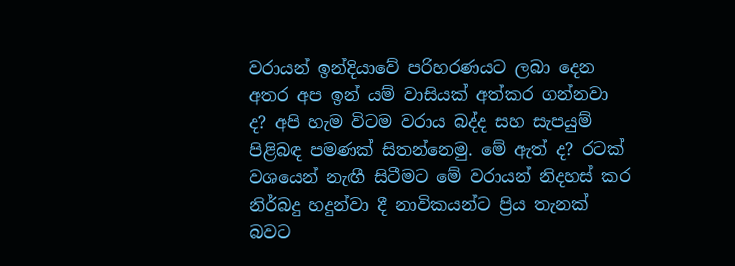වරායන් ඉන්දියාවේ පරිහරණයට ලබා දෙන අතර අප ඉන් යම් වාසියක් අත්කර ගන්නවා ද? අපි හැම විටම වරාය බද්ද සහ සැපයුම් පිළිබඳ පමණක් සිතන්නෙමු. මේ ඇත් ද? රටක් වශයෙන් නැඟී සිටීමට මේ වරායන් නිදහස් කර නිර්බදු හදුන්වා දී නාවිකයන්ට ප්‍රිය තැනක් බවට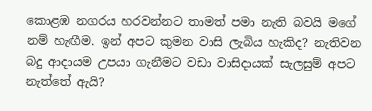කොළඹ නගරය හරවන්නට තාමත් පමා නැති බවයි මගේ නම් හැඟීම. ඉන් අපට කුමන වාසි ලැබිය හැකිද? නැතිවන බදු ආදායම උපයා ගැනීමට වඩා වාසිදායක් සැලසුම් අපට නැත්තේ ඇයි?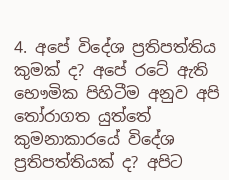4. අපේ විදේශ ප්‍රතිපත්තිය කුමක් ද? අපේ රටේ ඇති භෞමික පිහිටීම අනුව අපි තෝරාගත යුත්තේ කුමනාකාරයේ විදේශ ප්‍රතිපත්තියක් ද? අපිට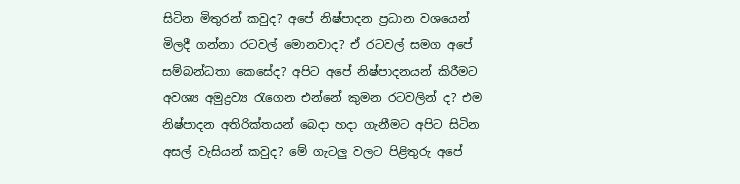සිටින මිතුරන් කවුද? අපේ නිෂ්පාදන ප්‍රධාන වශයෙන් මිලදී ගන්නා රටවල් මොනවාද? ඒ රටවල් සමග අපේ සම්බන්ධතා කෙසේද? අපිට අපේ නිෂ්පාදනයන් කිරීමට අවශ්‍ය අමුද්‍රව්‍ය රැගෙන එන්නේ කුමන රටවලින් ද? එම නිෂ්පාදන අතිරික්තයන් බෙදා හදා ගැනීමට අපිට සිටින අසල් වැසියන් කවුද? මේ ගැටලු වලට පිළිතුරු අපේ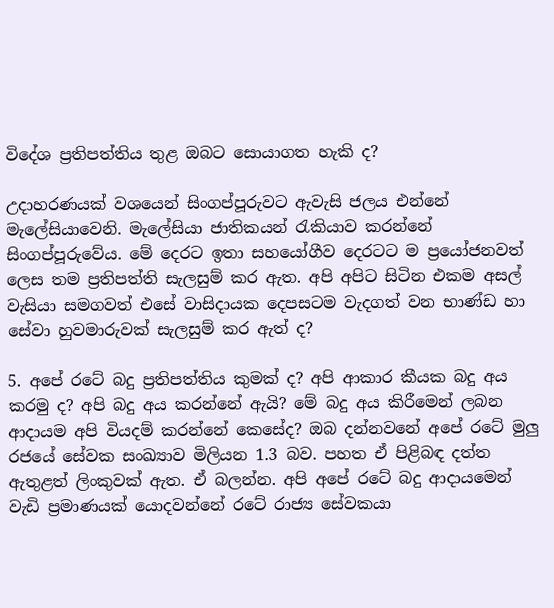විදේශ ප්‍රතිපත්තිය තුළ ඔබට සොයාගත හැකි ද?

උදාහරණයක් වශයෙන් සිංගප්පූරුවට ඇවැසි ජලය එන්නේ මැලේසියාවෙනි. මැලේසියා ජාතිකයන් රැකියාව කරන්නේ සිංගප්පූරුවේය. මේ දෙරට ඉතා සහයෝගීව දෙරටට ම ප්‍රයෝජනවත් ලෙස තම ප්‍රතිපත්ති සැලසුම් කර ඇත. අපි අපිට සිටින එකම අසල් වැසියා සමගවත් එසේ වාසිදායක දෙපසටම වැදගත් වන භාණ්ඩ හා සේවා හුවමාරුවක් සැලසුම් කර ඇත් ද?

5. අපේ රටේ බදු ප්‍රතිපත්තිය කුමක් ද? අපි ආකාර කීයක බදු අය කරමු ද? අපි බදු අය කරන්නේ ඇයි? මේ බදු අය කිරීමෙන් ලබන ආදායම අපි වියදම් කරන්නේ කෙසේද? ඔබ දන්නවනේ අපේ රටේ මුලු රජයේ සේවක සංඛ්‍යාව මිලියන 1.3 බව. පහත ඒ පිළිබඳ දත්ත ඇතුළත් ලිංකුවක් ඇත. ඒ බලන්න. අපි අපේ රටේ බදු ආදායමෙන් වැඩි ප්‍රමාණයක් යොදවන්නේ රටේ රාජ්‍ය සේවකයා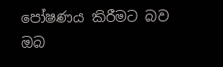පෝෂණය කිරීමට බව ඔබ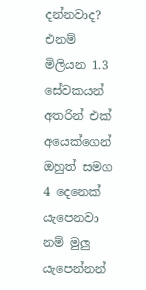දන්නවාද? එනම් මිලියන 1.3 සේවකයන් අතරින් එක් අයෙක්ගෙන් ඔහුත් සමග 4 දෙනෙක් යැපෙනවා නම් මුලු යැපෙන්නන්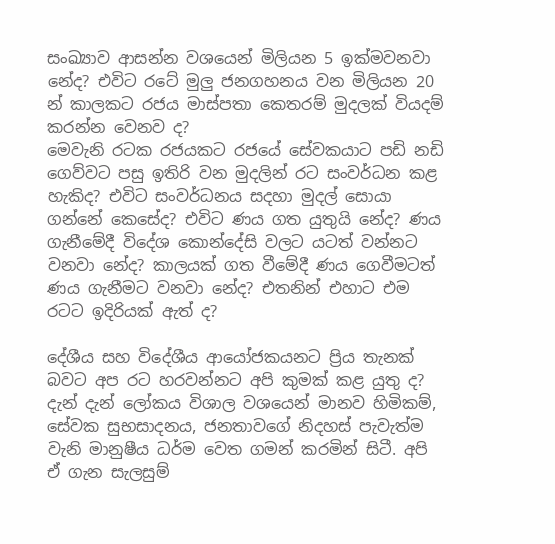සංඛ්‍යාව ආසන්න වශයෙන් මිලියන 5 ඉක්මවනවා නේද? එවිට රටේ මුලු ජනගහනය වන මිලියන 20 න් කාලකට රජය මාස්පතා කෙතරම් මුදලක් වියදම් කරන්න වෙනව ද?
මෙවැනි රටක රජයකට රජයේ සේවකයාට පඩි නඩි ගෙව්වට පසු ඉතිරි වන මුදලින් රට සංවර්ධන කළ හැකිද? එවිට සංවර්ධනය සදහා මුදල් සොයා ගන්නේ කෙසේද? එවිට ණය ගත යුතුයි නේද? ණය ගැනීමේදී විදේශ කොන්දේසි වලට යටත් වන්නට වනවා නේද? කාලයක් ගත වීමේදී ණය ගෙවීමටත් ණය ගැනීමට වනවා නේද? එතනින් එහාට එම රටට ඉදිරියක් ඇත් ද?

දේශීය සහ විදේශීය ආයෝජකයනට ප්‍රිය තැනක් බවට අප රට හරවන්නට අපි කුමක් කළ යුතු ද? දැන් දැන් ලෝකය විශාල වශයෙන් මානව හිමිකම්, සේවක සුභසාදනය, ජනතාවගේ නිදහස් පැවැත්ම වැනි මානුෂීය ධර්ම වෙත ගමන් කරමින් සිටී. අපි ඒ ගැන සැලසුම්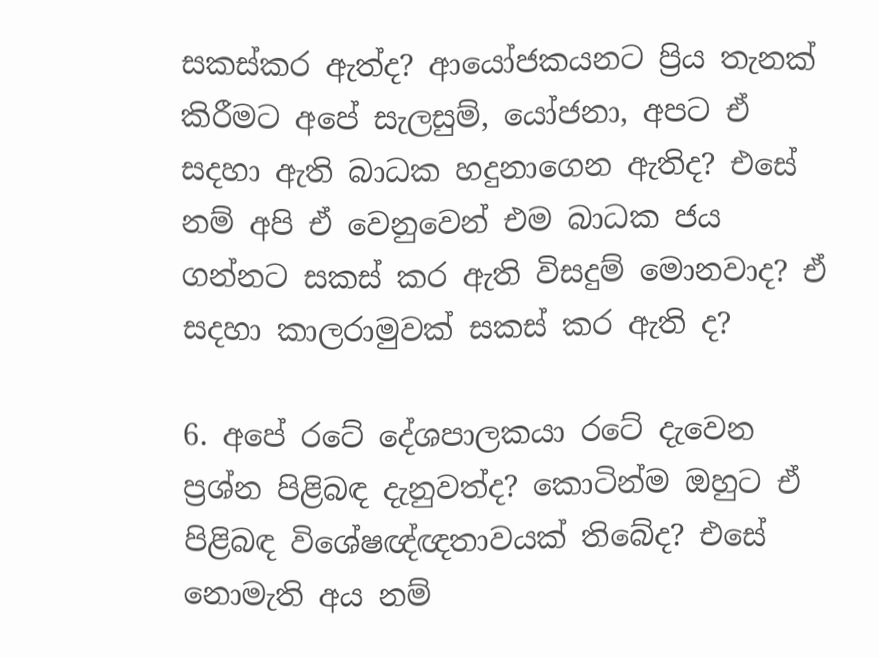සකස්කර ඇත්ද? ආයෝජකයනට ප්‍රිය තැනක් කිරීමට අපේ සැලසුම්, යෝජනා, අපට ඒ සදහා ඇති බාධක හදුනාගෙන ඇතිද? එසේ නම් අපි ඒ වෙනුවෙන් එම බාධක ජය ගන්නට සකස් කර ඇති විසදුම් මොනවාද? ඒ සදහා කාලරාමුවක් සකස් කර ඇති ද?

6. අපේ රටේ දේශපාලකයා රටේ දැවෙන ප්‍රශ්න පිළිබඳ දැනුවත්ද? කොටින්ම ඔහුට ඒ පිළිබඳ විශේෂඥ්ඥතාවයක් තිබේද? එසේ නොමැති අය නම්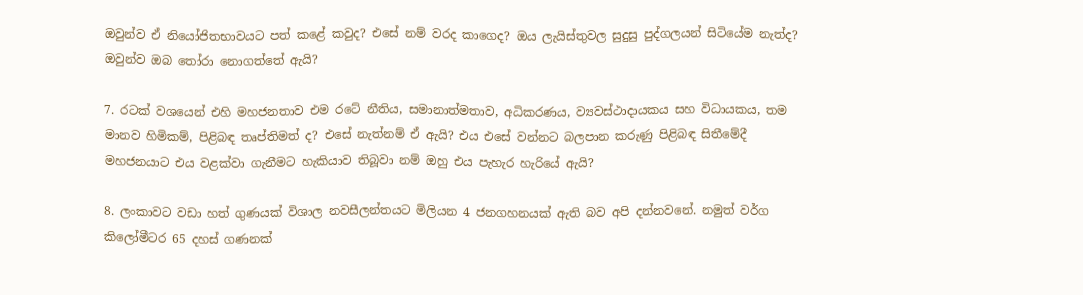ඔවුන්ව ඒ නියෝජිතභාවයට පත් කළේ කවුද? එසේ නම් වරද කාගෙද? ඔය ලැයිස්තුවල සුදුසු පුද්ගලයන් සිටියේම නැත්ද? ඔවුන්ව ඔබ තෝරා නොගත්තේ ඇයි?

7. රටක් වශයෙන් එහි මහජනතාව එම රටේ නීතිය, සමානාත්මතාව, අධිකරණය, ව්‍යවස්ථාදායකය සහ විධායකය, තම මානව හිමිකම්, පිළිබඳ තෘප්තිමත් ද? එසේ නැත්නම් ඒ ඇයි? එය එසේ වන්නට බලපාන කරුණු පිළිබඳ සිතීමේදී මහජනයාට එය වළක්වා ගැනීමට හැකියාව තිබූවා නම් ඔහු එය පැහැර හැරියේ ඇයි?

8. ලංකාවට වඩා හත් ගුණයක් විශාල නවසීලන්තයට මිලියන 4 ජනගහනයක් ඇති බව අපි දන්නවනේ. නමුත් වර්ග කිලෝමීටර 65 දහස් ගණනක්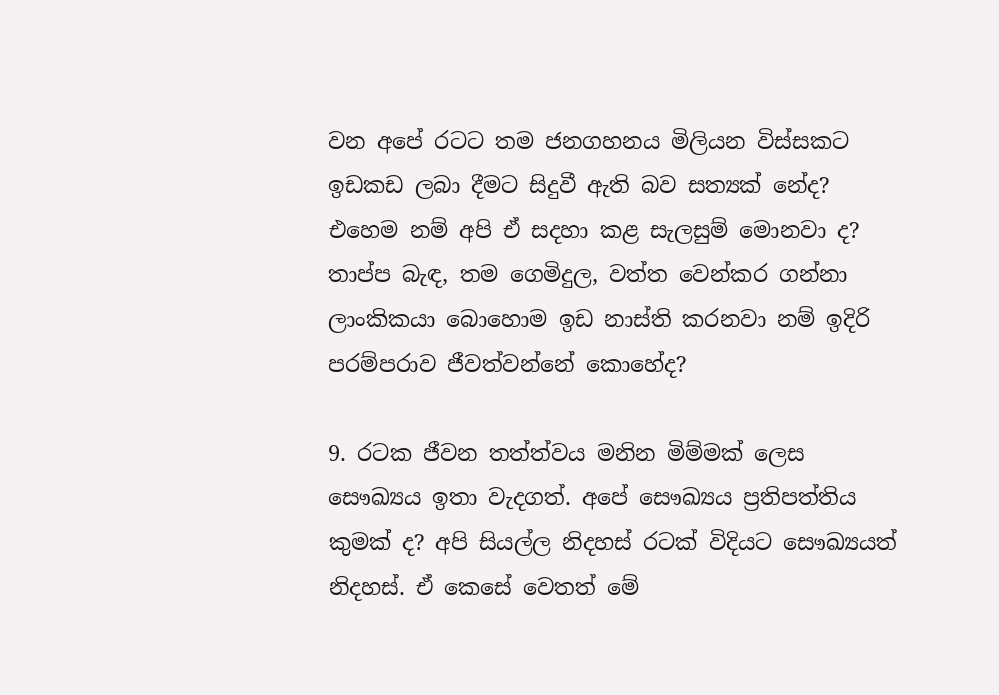වන අපේ රටට තම ජනගහනය මිලියන විස්සකට ඉඩකඩ ලබා දීමට සිදුවී ඇති බව සත්‍යක් නේද? එහෙම නම් අපි ඒ සදහා කළ සැලසුම් මොනවා ද? තාප්ප බැඳ, තම ගෙමිදුල, වත්ත වෙන්කර ගන්නා ලාංකිකයා බොහොම ඉඩ නාස්ති කරනවා නම් ඉදිරි පරම්පරාව ජීවත්වන්නේ කොහේද?

9. රටක ජීවන තත්ත්වය මනින මිම්මක් ලෙස සෞඛ්‍යය ඉතා වැදගත්. අපේ සෞඛ්‍යය ප්‍රතිපත්තිය කුමක් ද? අපි සියල්ල නිදහස් රටක් විදියට සෞඛ්‍යයත් නිදහස්. ඒ කෙසේ වෙතත් මේ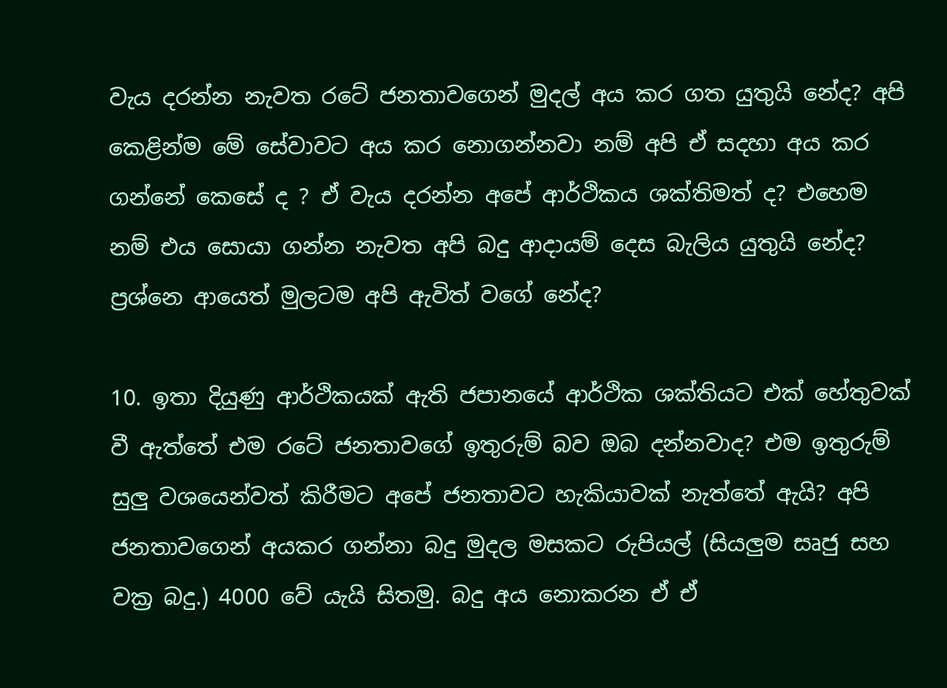වැය දරන්න නැවත රටේ ජනතාවගෙන් මුදල් අය කර ගත යුතුයි නේද? අපි කෙළින්ම මේ සේවාවට අය කර නොගන්නවා නම් අපි ඒ සදහා අය කර ගන්නේ කෙසේ ද ? ඒ වැය දරන්න අපේ ආර්ථිකය ශක්තිමත් ද? එහෙම නම් එය සොයා ගන්න නැවත අපි බදු ආදායම් දෙස බැලිය යුතුයි නේද? ප්‍රශ්නෙ ආයෙත් මුලටම අපි ඇවිත් වගේ නේද?

10. ඉතා දියුණු ආර්ථිකයක් ඇති ජපානයේ ආර්ථික ශක්තියට එක් හේතුවක් වී ඇත්තේ එම රටේ ජනතාවගේ ඉතුරුම් බව ඔබ දන්නවාද? එම ඉතුරුම් සුලු වශයෙන්වත් කිරීමට අපේ ජනතාවට හැකියාවක් නැත්තේ ඇයි? අපි ජනතාවගෙන් අයකර ගන්නා බදු මුදල මසකට රුපියල් (සියලුම සෘජු සහ වක්‍ර බදු.) 4000 වේ යැයි සිතමු. බදු අය නොකරන ඒ ඒ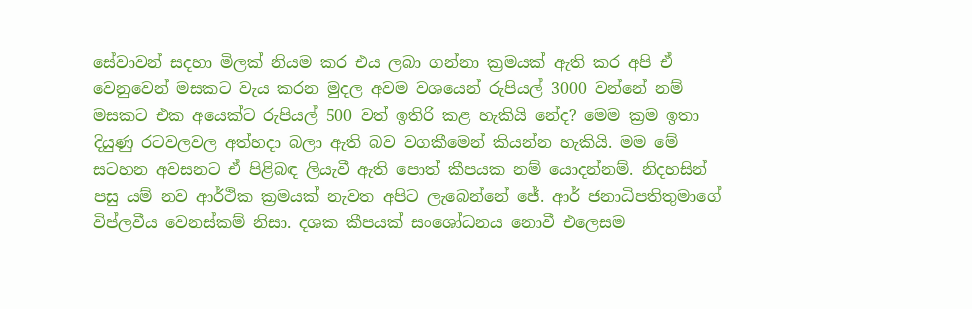සේවාවන් සදහා මිලක් නියම කර එය ලබා ගන්නා ක්‍රමයක් ඇති කර අපි ඒ වෙනුවෙන් මසකට වැය කරන මුදල අවම වශයෙන් රුපියල් 3000 වන්නේ නම් මසකට එක අයෙක්ට රුපියල් 500 වත් ඉතිරි කළ හැකියි නේද? මෙම ක්‍රම ඉතා දියුණු රටවලවල අත්හදා බලා ඇති බව වගකීමෙන් කියන්න හැකියි. මම මේ සටහන අවසනට ඒ පිළිබඳ ලියැවී ඇති පොත් කීපයක නම් යොදන්නම්. නිදහසින් පසු යම් නව ආර්ථික ක්‍රමයක් නැවත අපිට ලැබෙන්නේ ජේ. ආර් ජනාධිපතිතුමාගේ විප්ලවීය වෙනස්කම් නිසා. දශක කීපයක් සංශෝධනය නොවී එලෙසම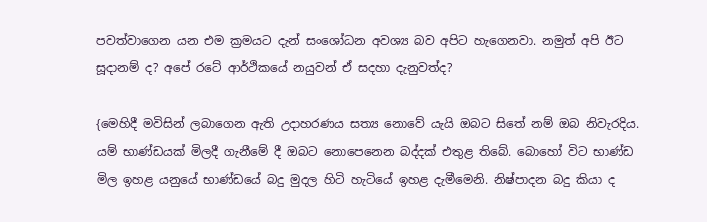පවත්වාගෙන යන එම ක්‍රමයට දැන් සංශෝධන අවශ්‍ය බව අපිට හැගෙනවා. නමුත් අපි ඊට සූදානම් ද? අපේ රටේ ආර්ථිකයේ නයුවන් ඒ සදහා දැනුවත්ද?

{මෙහිදී මවිසින් ලබාගෙන ඇති උදාහරණය සත්‍ය නොවේ යැයි ඔබට සිතේ නම් ඔබ නිවැරදිය. යම් භාණ්ඩයක් මිලදී ගැනීමේ දී ඔබට නොපෙනෙන බද්දක් එතුළ තිබේ. බොහෝ විට භාණ්ඩ මිල ඉහළ යනුයේ භාණ්ඩයේ බදු මුදල හිටි හැටියේ ඉහළ දැමීමෙනි. නිෂ්පාදන බදු කියා ද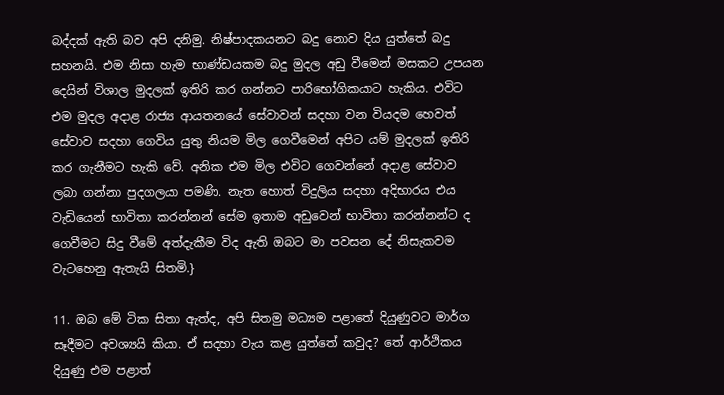බද්දක් ඇති බව අපි දනිමු. නිෂ්පාදකයනට බදු නොව දිය යුත්තේ බදු සහනයි. එම නිසා හැම භාණ්ඩයකම බදු මුදල අඩු වීමෙන් මසකට උපයන දෙයින් විශාල මුදලක් ඉතිරි කර ගන්නට පාරිභෝගිකයාට හැකිය. එවිට එම මුදල අදාළ රාජ්‍ය ආයතනයේ සේවාවන් සදහා වන වියදම හෙවත් සේවාව සදහා ගෙවිය යුතු නියම මිල ගෙවීමෙන් අපිට යම් මුදලක් ඉතිරි කර ගැනීමට හැකි වේ. අනික එම මිල එවිට ගෙවන්නේ අදාළ සේවාව ලබා ගන්නා පුදගලයා පමණි. නැත හොත් විදුලිය සදහා අදිභාරය එය වැඩියෙන් භාවිතා කරන්නන් සේම ඉතාම අඩුවෙන් භාවිතා කරන්නන්ට ද ගෙවීමට සිදු වීමේ අත්දැකීම විද ඇති ඔබට මා පවසන දේ නිසැකවම වැටහෙනු ඇතැයි සිතමි.}

11. ඔබ මේ ටික සිතා ඇත්ද, අපි සිතමු මධ්‍යම පළාතේ දියුණුවට මාර්ග සෑදීමට අවශ්‍යයි කියා. ඒ සදහා වැය කළ යුත්තේ කවුද? තේ ආර්ථිකය දියුණු එම පළාත්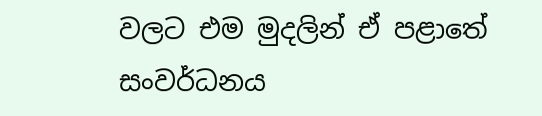වලට එම මුදලින් ඒ පළාතේ සංවර්ධනය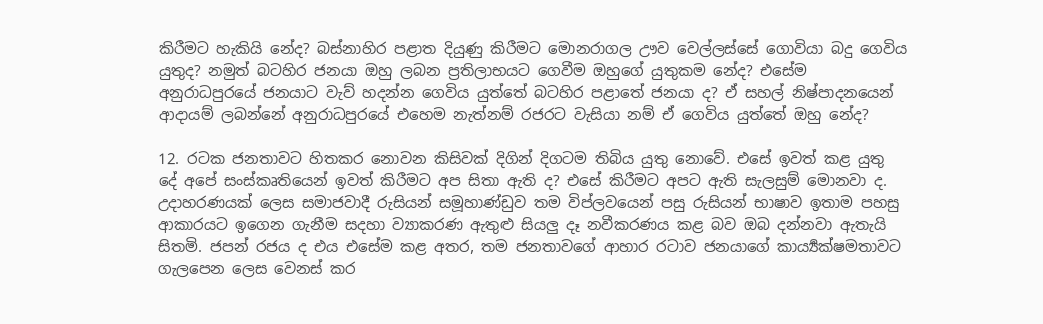කිරීමට හැකියි නේද? බස්නාහිර පළාත දියුණු කිරීමට මොනරාගල ඌව වෙල්ලස්සේ ගොවියා බදු ගෙවිය යුතුද? නමුත් බටහිර ජනයා ඔහු ලබන ප්‍රතිලාභයට ගෙවීම ඔහුගේ යුතුකම නේද? එසේම අනුරාධපුරයේ ජනයාට වැව් හදන්න ගෙවිය යුත්තේ බටහිර පළාතේ ජනයා ද? ඒ සහල් නිෂ්පාදනයෙන් ආදායම් ලබන්නේ අනුරාධපුරයේ එහෙම නැත්නම් රජරට වැසියා නම් ඒ ගෙවිය යුත්තේ ඔහු නේද?

12. රටක ජනතාවට හිතකර නොවන කිසිවක් දිගින් දිගටම තිබිය යුතු නොවේ. එසේ ඉවත් කළ යුතු දේ අපේ සංස්කෘතියෙන් ඉවත් කිරීමට අප සිතා ඇති ද? එසේ කිරීමට අපට ඇති සැලසුම් මොනවා ද. උදාහරණයක් ලෙස සමාජවාදී රුසියන් සමූහාණ්ඩුව තම විප්ලවයෙන් පසු රුසියන් භාෂාව ඉතාම පහසු ආකාරයට ඉගෙන ගැනීම සදහා ව්‍යාකරණ ඇතුළු සියලු දෑ නවීකරණය කළ බව ඔබ දන්නවා ඇතැයි සිතමි. ජපන් රජය ද එය එසේම කළ අතර, තම ජනතාවගේ ආහාර රටාව ජනයාගේ කාර්‍ය්‍යක්ෂමතාවට ගැලපෙන ලෙස වෙනස් කර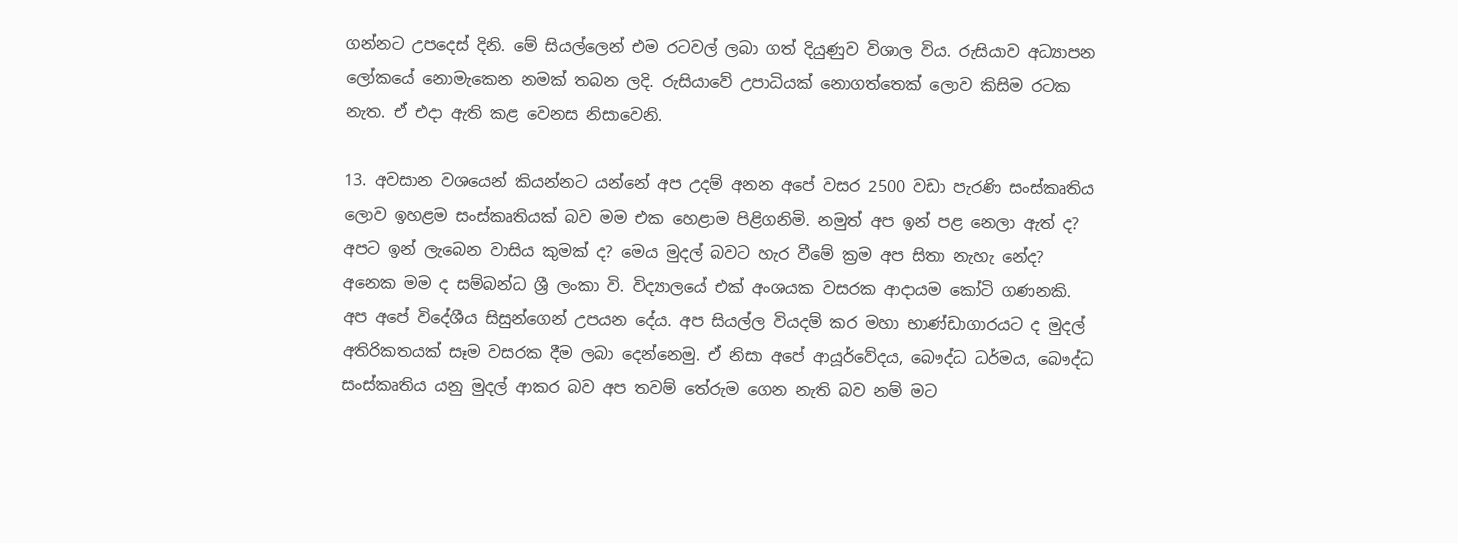ගන්නට උපදෙස් දිනි. මේ සියල්ලෙන් එම රටවල් ලබා ගත් දියුණුව විශාල විය. රුසියාව අධ්‍යාපන ලෝකයේ නොමැකෙන නමක් තබන ලදි. රුසියාවේ උපාධියක් නොගත්තෙක් ලොව කිසිම රටක නැත. ඒ එදා ඇති කළ වෙනස නිසාවෙනි.

13. අවසාන වශයෙන් කියන්නට යන්නේ අප උදම් අනන අපේ වසර 2500 වඩා පැරණි සංස්කෘතිය ලොව ඉහළම සංස්කෘතියක් බව මම එක හෙළාම පිළිගනිමි. නමුත් අප ඉන් පළ නෙලා ඇත් ද? අපට ඉන් ලැබෙන වාසිය කුමක් ද? මෙය මුදල් බවට හැර වීමේ ක්‍රම අප සිතා නැහැ නේද? අනෙක මම ද සම්බන්ධ ශ්‍රී ලංකා වි. විද්‍යාලයේ එක් අංශයක වසරක ආදායම කෝටි ගණනකි. අප අපේ විදේශීය සිසුන්ගෙන් උපයන දේය. අප සියල්ල වියදම් කර මහා භාණ්ඩාගාරයට ද මුදල් අතිරිකතයක් සෑම වසරක දීම ලබා දෙන්නෙමු. ඒ නිසා අපේ ආයූර්වේදය, බෞද්ධ ධර්මය, බෞද්ධ සංස්කෘතිය යනු මුදල් ආකර බව අප තවම් තේරුම ගෙන නැති බව නම් මට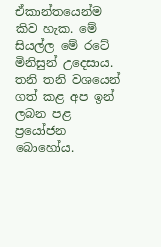ඒකාන්තයෙන්ම කිව හැක. මේ සියල්ල මේ රටේ මිනිසුන් උදෙසාය. තනි තනි වශයෙන් ගත් කළ අප ඉන් ලබන පළ ප්‍රයෝජන බොහෝය.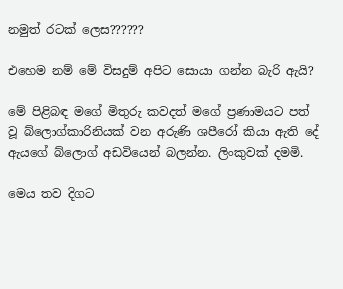නමුත් රටක් ලෙස??????

එහෙම නම් මේ විසදුම් අපිට සොයා ගන්න බැරි ඇයි?

මේ පිළිබඳ මගේ මිතුරු කවදත් මගේ ප්‍රණාමයට පත් වූ බ්ලොග්කාරිනියක් වන අරුණි ශපීරෝ කියා ඇති දේ ඇයගේ බ්ලොග් අඩවියෙන් බලන්න. ලිංකුවක් දමමි.

මෙය තව දිගට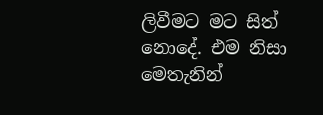ලිවීමට මට සිත් නොදේ. එම නිසා මෙතැනින්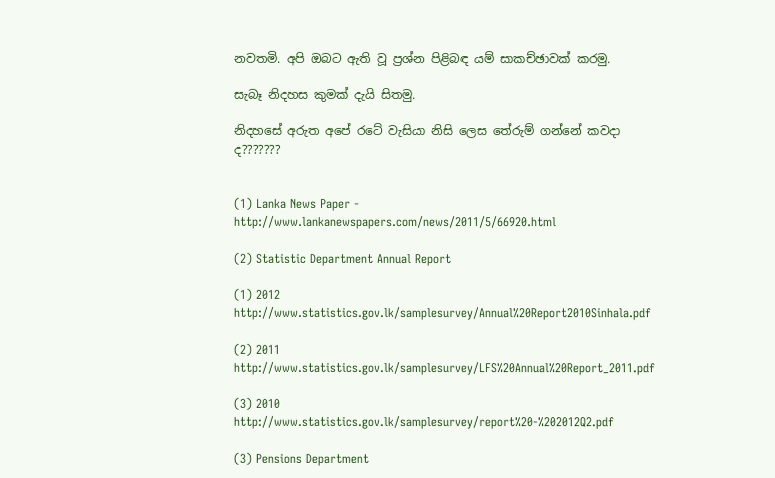නවතමි. අපි ඔබට ඇති වූ ප්‍රශ්න පිළිබඳ යම් සාකච්ඡාවක් කරමු.

සැබෑ නිදහස කුමක් දැයි සිතමු.

නිදහසේ අරුත අපේ රටේ වැසියා නිසි ලෙස තේරුම් ගන්නේ කවදා ද???????


(1) Lanka News Paper - http://www.lankanewspapers.com/news/2011/5/66920.html

(2) Statistic Department Annual Report

(1) 2012 http://www.statistics.gov.lk/samplesurvey/Annual%20Report2010Sinhala.pdf

(2) 2011 http://www.statistics.gov.lk/samplesurvey/LFS%20Annual%20Report_2011.pdf

(3) 2010 http://www.statistics.gov.lk/samplesurvey/report%20-%202012Q2.pdf

(3) Pensions Department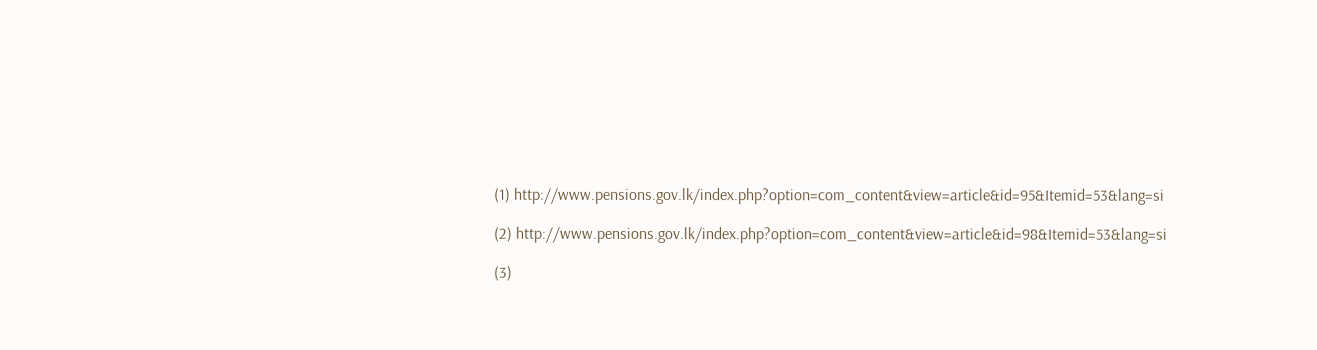(1) http://www.pensions.gov.lk/index.php?option=com_content&view=article&id=95&Itemid=53&lang=si

(2) http://www.pensions.gov.lk/index.php?option=com_content&view=article&id=98&Itemid=53&lang=si

(3)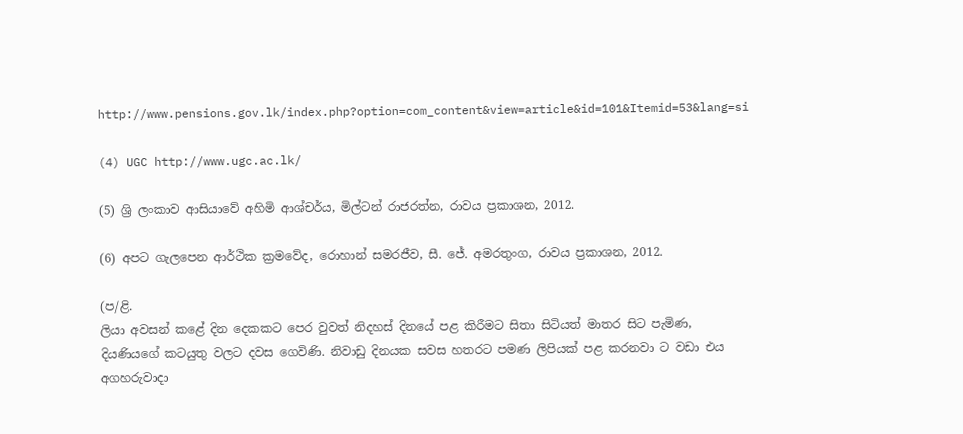http://www.pensions.gov.lk/index.php?option=com_content&view=article&id=101&Itemid=53&lang=si

(4) UGC http://www.ugc.ac.lk/

(5) ශ්‍රි ලංකාව ආසියාවේ අහිමි ආශ්චර්ය, මිල්ටන් රාජරත්න, රාවය ප්‍රකාශන, 2012.

(6) අපට ගැලපෙන ආර්ථික ක්‍රමවේද, රොහාන් සමරජීව, සී. ජේ. අමරතුංග, රාවය ප්‍රකාශන, 2012.

(ප/ළි.
ලියා අවසන් කළේ දින දෙකකට පෙර වුවත් නිදහස් දිනයේ පළ කිරීමට සිතා සිටියත් මාතර සිට පැමිණ, දියණියගේ කටයුතු වලට දවස ගෙවිණි. නිවාඩු දිනයක සවස හතරට පමණ ලිපියක් පළ කරනවා ට වඩා එය අගහරුවාදා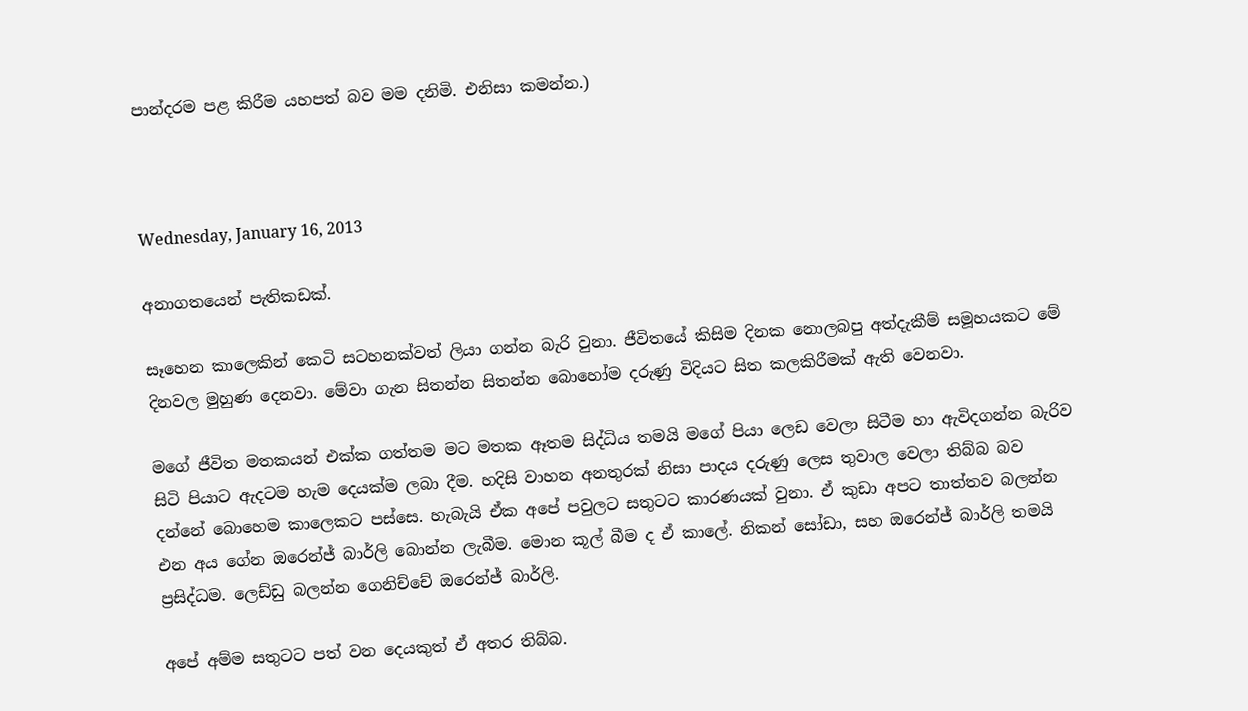පාන්දරම පළ කිරීම යහපත් බව මම දනිමි. එනිසා කමන්න.)



Wednesday, January 16, 2013

අනාගතයෙන් පැතිකඩක්.

සෑහෙන කාලෙකින් කෙටි සටහනක්වත් ලියා ගන්න බැරි වුනා. ජීවිතයේ කිසිම දිනක නොලබපු අත්දැකීම් සමූහයකට මේ දිනවල මුහුණ දෙනවා. මේවා ගැන සිතන්න සිතන්න බොහෝම දරුණු විදියට සිත කලකිරීමක් ඇති වෙනවා.

මගේ ජීවිත මතකයන් එක්ක ගත්තම මට මතක ඈතම සිද්ධිය තමයි මගේ පියා ලෙඩ වෙලා සිටීම හා ඇවිදගන්න බැරිව සිටි පියාට ඇදටම හැම දෙයක්ම ලබා දීම. හදිසි වාහන අනතුරක් නිසා පාදය දරුණු ලෙස තුවාල වෙලා තිබ්බ බව දන්නේ බොහෙම කාලෙකට පස්සෙ. හැබැයි ඒක අපේ පවුලට සතුටට කාරණයක් වුනා. ඒ කුඩා අපට තාත්තව බලන්න එන අය ගේන ඔරෙන්ජ් බාර්ලි බොන්න ලැබීම. මොන කූල් බීම ද ඒ කාලේ. නිකන් සෝඩා, සහ ඔරෙන්ජ් බාර්ලි තමයි ප්‍රසිද්ධම. ලෙඩ්ඩු බලන්න ගෙනිච්චේ ඔරෙන්ජ් බාර්ලි.

අපේ අම්ම සතුටට පත් වන දෙයකුත් ඒ අතර තිබ්බ.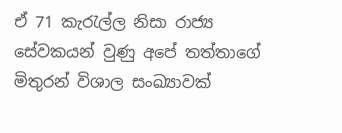ඒ 71 කැරැල්ල නිසා රාජ්‍ය සේවකයන් වුණු අපේ තත්තාගේ මිතුරන් විශාල සංඛ්‍යාවක්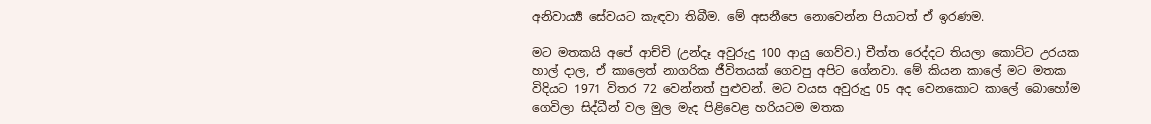අනිවාර්‍ය්‍ය සේවයට කැඳවා තිබීම. මේ අසනීපෙ නොවෙන්න පියාටත් ඒ ඉරණම.

මට මතකයි අපේ ආච්චි (උන්දෑ අවුරුදු 100 ආයු ගෙව්ව.) චීත්ත රෙද්දට තියලා කොට්ට උරයක හාල් දාල, ඒ කාලෙත් නාගරික ජීවිතයක් ගෙවපු අපිට ගේනවා. මේ කියන කාලේ මට මතක විදියට 1971 විතර 72 වෙන්නත් පුළුවන්. මට වයස අවුරුදු 05 අද වෙනකොට කාලේ බොහෝම ගෙවිලා සිද්ධීන් වල මුල මැද පිළිවෙළ හරියටම මතක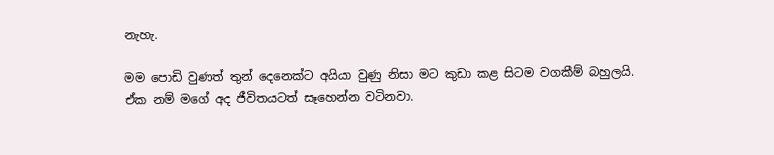නැහැ.

මම පොඩි වුණත් තුන් දෙනෙක්ට අයියා වුණු නිසා මට කුඩා කළ සිටම වගකීම් බහුලයි. ඒක නම් මගේ අද ජීවිතයටත් සෑහෙන්න වටිනවා.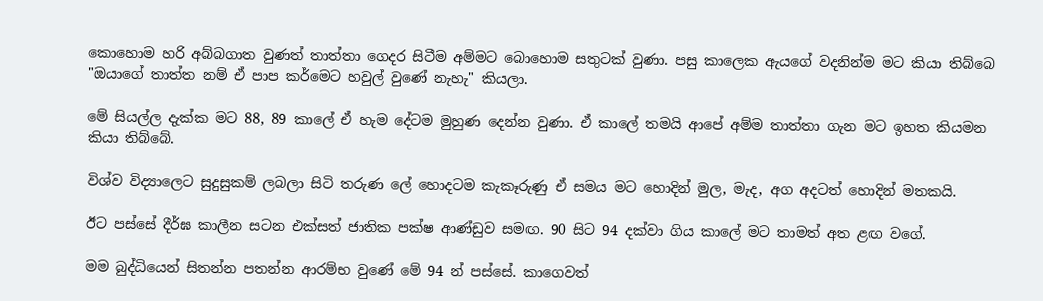කොහොම හරි අබ්බගාත වුණත් තාත්තා ගෙදර සිටීම අම්මට බොහොම සතුටක් වුණා. පසු කාලෙක ඇයගේ වදනින්ම මට කියා තිබ්බෙ "ඔයාගේ තාත්ත නම් ඒ පාප කර්මෙට හවුල් වුණේ නැහැ" කියලා.

මේ සියල්ල දැක්ක මට 88, 89 කාලේ ඒ හැම දේටම මුහුණ දෙන්න වුණා. ඒ කාලේ තමයි ආපේ අම්ම තාත්තා ගැන මට ඉහත කියමන කියා තිබ්බේ.

විශ්ව විද්‍යාලෙට සුදුසුකම් ලබලා සිටි තරුණ ලේ හොදටම කැකෑරුණු ඒ සමය මට හොදින් මුල, මැද, අග අදටත් හොදින් මතකයි.

ඊට පස්සේ දීර්ඝ කාලීන සටන එක්සත් ජාතික පක්ෂ ආණ්ඩුව සමඟ. 90 සිට 94 දක්වා ගිය කාලේ මට තාමත් අත ළඟ වගේ.

මම බුද්ධියෙන් සිතන්න පතන්න ආරම්භ වුණේ මේ 94 න් පස්සේ. කාගෙවත්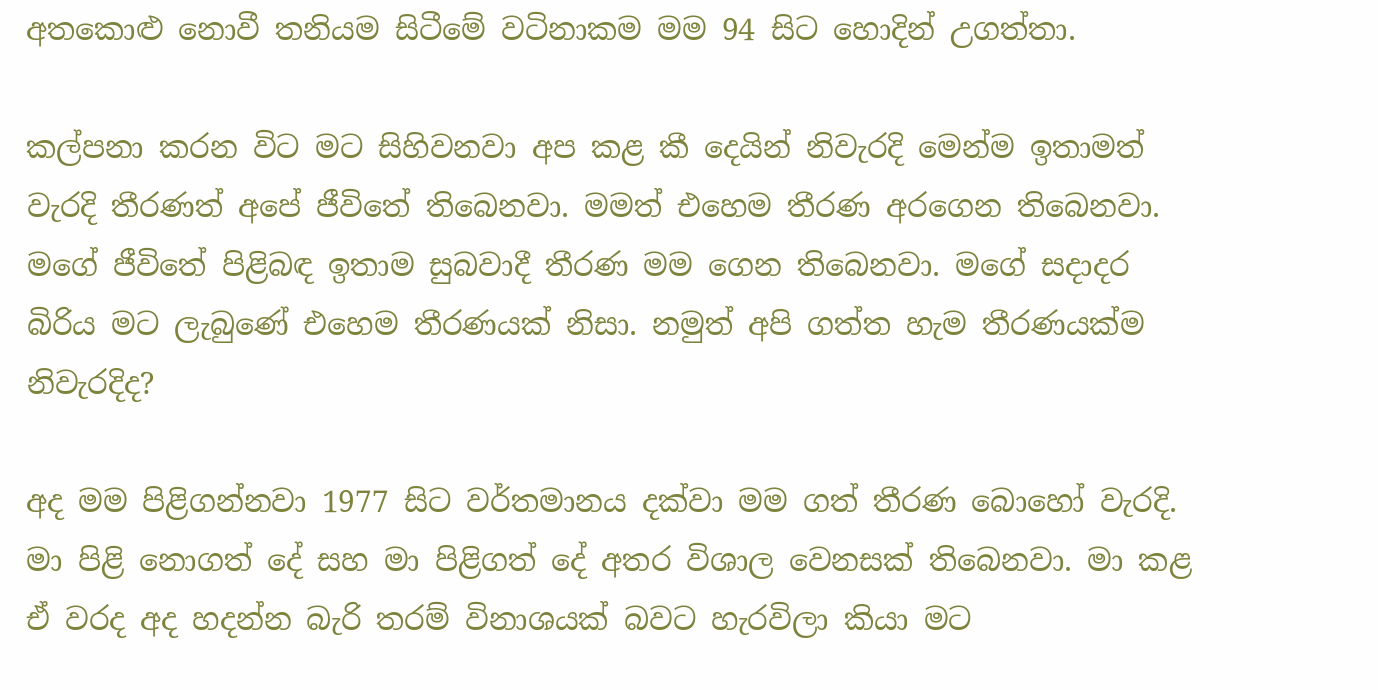අතකොළු නොවී තනියම සිටීමේ වටිනාකම මම 94 සිට හොදින් උගත්තා.

කල්පනා කරන විට මට සිහිවනවා අප කළ කී දෙයින් නිවැරදි මෙන්ම ඉතාමත් වැරදි තීරණත් අපේ ජීවිතේ තිබෙනවා. මමත් එහෙම තීරණ අරගෙන තිබෙනවා. මගේ ජීවිතේ පිළිබඳ ඉතාම සුබවාදී තීරණ මම ගෙන තිබෙනවා. මගේ සදාදර බිරිය මට ලැබුණේ එහෙම තීරණයක් නිසා. නමුත් අපි ගත්ත හැම තීරණයක්ම නිවැරදිද?

අද මම පිළිගන්නවා 1977 සිට වර්තමානය දක්වා මම ගත් තීරණ බොහෝ වැරදි. මා පිළි නොගත් දේ සහ මා පිළිගත් දේ අතර විශාල වෙනසක් තිබෙනවා. මා කළ ඒ වරද අද හදන්න බැරි තරම් විනාශයක් බවට හැරවිලා කියා මට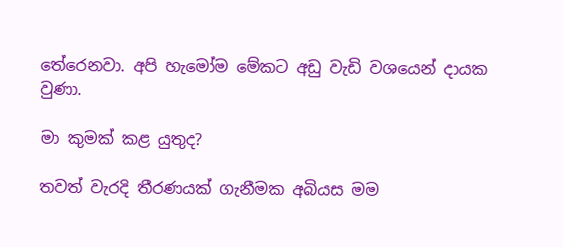තේරෙනවා. අපි හැමෝම මේකට අඩු වැඩි වශයෙන් දායක වුණා.

මා කුමක් කළ යුතුද?

තවත් වැරදි තීරණයක් ගැනීමක අබියස මම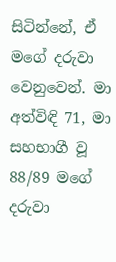සිටින්නේ, ඒ මගේ දරුවා වෙනුවෙන්. මා අත්විඳි 71, මා සහභාගී වූ 88/89 මගේ දරුවා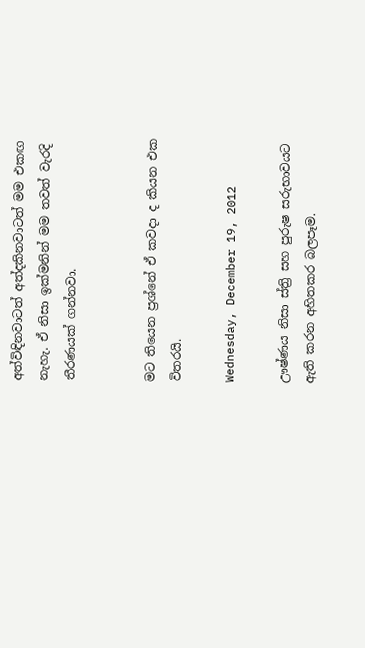අත්විඳිනවාටත් අත්දකිනවාටත් මම එකඟ නැහැ. ඒ නිසා ඉක්මනින් මම තවත් වැරදි තීරණයක් ගන්නවා.


මට තියෙන ප්‍රශ්නේ ඒ කවදා ද කියන එක විතරයි.

Wednesday, December 19, 2012

ඌෂ්ණය නිසා ස්ත්‍රි සහ පුරුෂ සරුභාවයට ඇති කරන අහිතකර බලපෑම.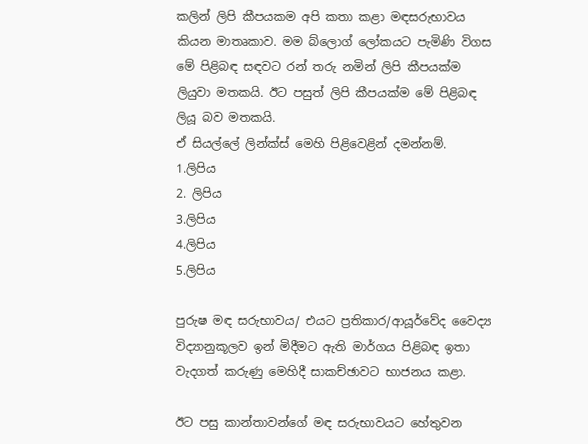කලින් ලිපි කීපයකම අපි කතා කළා මඳසරුභාවය කියන මාතෘකාව. මම බ්ලොග් ලෝකයට පැමිණි විගස මේ පිළිබඳ සඳවට රන් තරු නමින් ලිපි කීපයක්ම ලියුවා මතකයි. ඊට පසුත් ලිපි කීපයක්ම මේ පිළිබඳ ලියූ බව මතකයි.
ඒ සියල්ලේ ලින්ක්ස් මෙහි පිළිවෙළින් දමන්නම්.
1.ලිපිය
2. ලිපිය
3.ලිපිය
4.ලිපිය
5.ලිපිය

පුරුෂ මඳ සරුභාවය/ එයට ප්‍රතිකාර/ආයූර්වේද වෛද්‍ය විද්‍යානුකූලව ඉන් මිදීමට ඇති මාර්ගය පිළිබඳ ඉතා වැදගත් කරුණු මෙහිදී සාකච්ඡාවට භාජනය කළා.

ඊට පසු කාන්තාවන්ගේ මඳ සරුභාවයට හේතුවන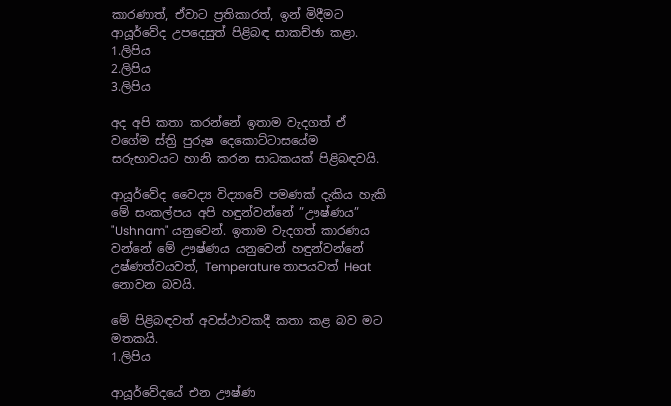කාරණාත්, ඒවාට ප්‍රතිකාරත්, ඉන් මිදීමට ආයූර්වේද උපදෙසුත් පිළිබඳ සාකච්ඡා කළා.
1.ලිපිය
2.ලිපිය
3.ලිපිය

අද අපි කතා කරන්නේ ඉතාම වැදගත් ඒ වගේම ස්ත්‍රි පුරුෂ දෙකොට්ටාසයේම සරුභාවයට හානි කරන සාධකයක් පිළිබඳවයි.

ආයූර්වේද වෛද්‍ය විද්‍යාවේ පමණක් දැකිය හැකි මේ සංකල්පය අපි හඳුන්වන්නේ ”ඌෂ්ණය” "Ushnam" යනුවෙන්. ඉතාම වැදගත් කාරණය වන්නේ මේ ඌෂ්ණය යනුවෙන් හඳුන්වන්නේ උෂ්ණත්වයවත්, Temperature තාපයවත් Heat නොවන බවයි.

මේ පිළිබඳවත් අවස්ථාවකදී කතා කළ බව මට මතකයි.
1.ලිපිය

ආයූර්වේදයේ එන ඌෂ්ණ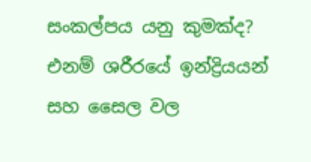සංකල්පය යනු කුමක්ද?
එනම් ශරීරයේ ඉන්ද්‍රියයන් සහ සෛල වල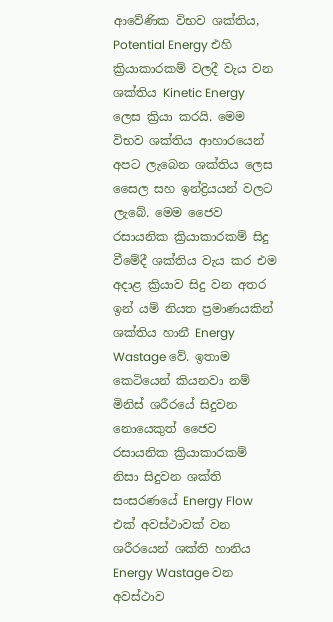ආවේණික විභව ශක්තිය, Potential Energy එහි ක්‍රියාකාරකම් වලදී වැය වන ශක්තිය Kinetic Energy ලෙස ක්‍රියා කරයි. මෙම විභව ශක්තිය ආහාරයෙන් අපට ලැබෙන ශක්තිය ලෙස සෛල සහ ඉන්ද්‍රියයන් වලට ලැබේ. මෙම ජෛව රසායනික ක්‍රියාකාරකම් සිදු වීමේදී ශක්තිය වැය කර එම අදාළ ක්‍රියාව සිදු වන අතර ඉන් යම් නියත ප්‍රමාණයකින් ශක්තිය හානී Energy Wastage වේ. ඉතාම කෙටියෙන් කියනවා නම් මිනිස් ශරීරයේ සිදුවන නොයෙකුත් ජෛව රසායනික ක්‍රියාකාරකම් නිසා සිදුවන ශක්ති සංසරණයේ Energy Flow එක් අවස්ථාවක් වන ශරීරයෙන් ශක්ති හානිය Energy Wastage වන අවස්ථාව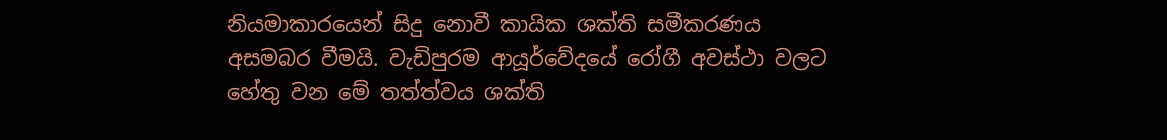නියමාකාරයෙන් සිදු නොවී කායික ශක්ති සමීකරණය අසමබර වීමයි. වැඩිපුරම ආයූර්වේදයේ රෝගී අවස්ථා වලට හේතු වන මේ තත්ත්වය ශක්ති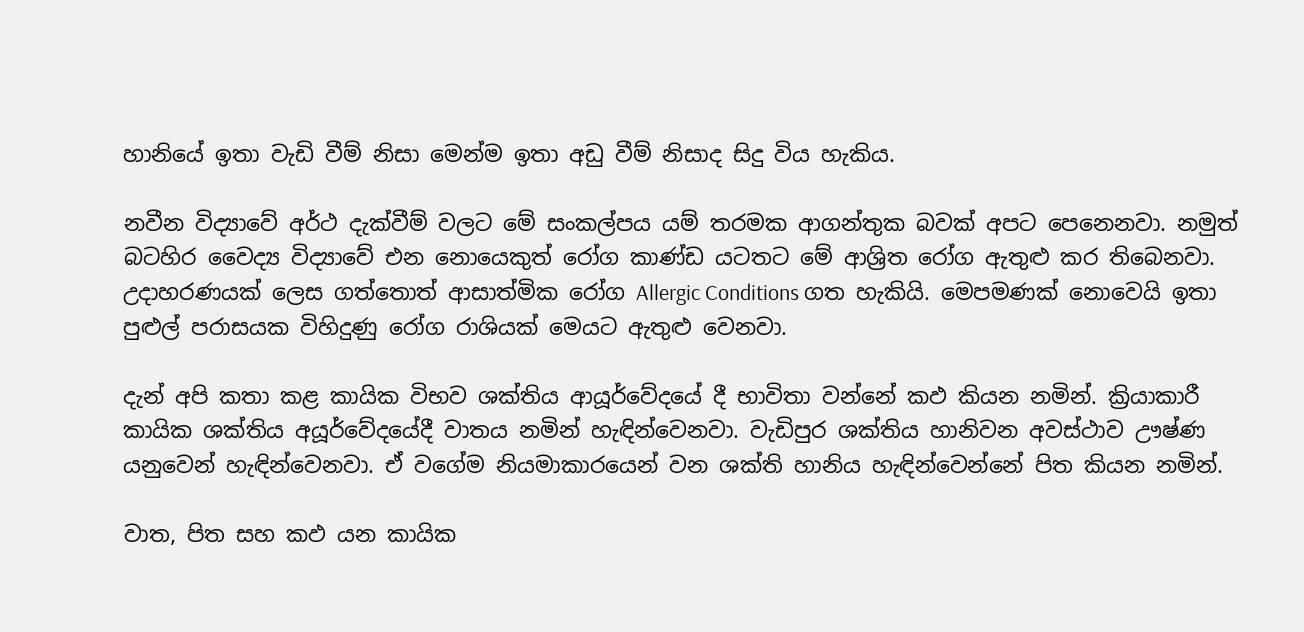හානියේ ඉතා වැඩි වීම් නිසා මෙන්ම ඉතා අඩු වීම් නිසාද සිදු විය හැකිය.

නවීන විද්‍යාවේ අර්ථ දැක්වීම් වලට මේ සංකල්පය යම් තරමක ආගන්තුක බවක් අපට පෙනෙනවා. නමුත් බටහිර වෛද්‍ය විද්‍යාවේ එන නොයෙකුත් රෝග කාණ්ඩ යටතට මේ ආශ්‍රිත රෝග ඇතුළු කර තිබෙනවා. උදාහරණයක් ලෙස ගත්තොත් ආසාත්මික රෝග Allergic Conditions ගත හැකියි. මෙපමණක් නොවෙයි ඉතා පුළුල් පරාසයක විහිදුණු රෝග රාශියක් මෙයට ඇතුළු වෙනවා.

දැන් අපි කතා කළ කායික විභව ශක්තිය ආයූර්වේදයේ දී භාවිතා වන්නේ කඵ කියන නමින්. ක්‍රියාකාරී කායික ශක්තිය අයූර්වේදයේදී වාතය නමින් හැඳින්වෙනවා. වැඩිපුර ශක්තිය හානිවන අවස්ථාව ඌෂ්ණ යනුවෙන් හැඳින්වෙනවා. ඒ වගේම නියමාකාරයෙන් වන ශක්ති හානිය හැඳින්වෙන්නේ පිත කියන නමින්.

වාත, පිත සහ කඵ යන කායික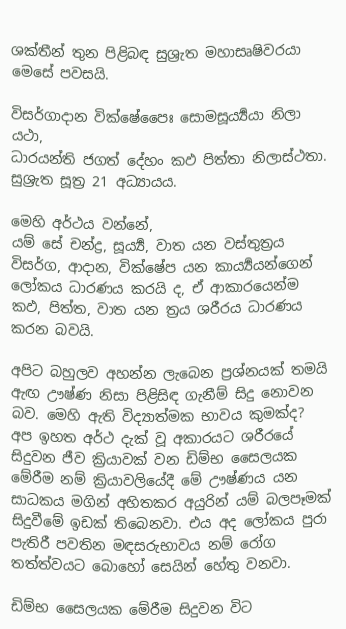ශක්තීන් තුන පිළිබඳ සුශ්‍රැත මහාසෘෂිවරයා මෙසේ පවසයි.

විසර්ගාදාන වික්ෂේපෛඃ සොමසූර්‍ය්‍යයා නිලා යථා,
ධාරයන්ති ජගත් දේහං කඵ පිත්තා නිලාස්ථතා.
සුශ්‍රැත සූත්‍ර 21 අධ්‍යායය.

මෙහි අර්ථය වන්නේ,
යම් සේ චන්ද්‍ර, සූර්‍ය්‍ය, වාත යන වස්තුත්‍රය විසර්ග, ආදාන, වික්ෂේප යන කාර්‍ය්‍යයන්ගෙන් ලෝකය ධාරණය කරයි ද, ඒ ආකාරයෙන්ම කඵ, පිත්ත, වාත යන ත්‍රය ශරීරය ධාරණය කරන බවයි.

අපිට බහුලව අහන්න ලැබෙන ප්‍රශ්නයක් තමයි ඇඟ ඌෂ්ණ නිසා පිළිසිඳ ගැනීම් සිදු නොවන බව. මෙහි ඇති විද්‍යාත්මක භාවය කුමක්ද?
අප ඉහත අර්ථ දැක් වූ අකාරයට ශරීරයේ සිදුවන ජීව ක්‍රියාවක් වන ඩිම්භ සෛලයක මේරීම නම් ක්‍රියාවලියේදී මේ ඌෂ්ණය යන සාධකය මගින් අහිතකර අයුරින් යම් බලපෑමක් සිදුවීමේ ඉඩක් තිබෙනවා. එය අද ලෝකය පුරා පැතිරී පවතින මඳසරුභාවය නම් රෝග තත්ත්වයට බොහෝ සෙයින් හේතු වනවා.

ඩිම්භ සෛලයක මේරීම සිදුවන විට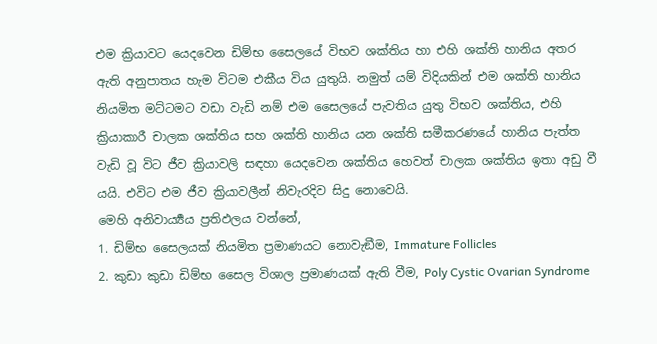එම ක්‍රියාවට යෙදවෙන ඩිම්භ සෛලයේ විභව ශක්තිය හා එහි ශක්ති හානිය අතර ඇති අනුපාතය හැම විටම එකීය විය යුතුයි. නමුත් යම් විදියකින් එම ශක්ති හානිය නියමිත මට්ටමට වඩා වැඩි නම් එම සෛලයේ පැවතිය යුතු විභව ශක්තිය, එහි ක්‍රියාකාරී චාලක ශක්තිය සහ ශක්ති හානිය යන ශක්ති සමීකරණයේ හානිය පැත්ත වැඩි වූ විට ජීව ක්‍රියාවලි සඳහා යෙදවෙන ශක්තිය හෙවත් චාලක ශක්තිය ඉතා අඩු වී යයි. එවිට එම ජීව ක්‍රියාවලීන් නිවැරදිව සිදු නොවෙයි.
මෙහි අනිවාර්‍ය්‍යය ප්‍රතිඵලය වන්නේ,
1. ඩිම්භ සෛලයක් නියමිත ප්‍රමාණයට නොවැඞීම, Immature Follicles
2. කුඩා කුඩා ඩිම්භ සෛල විශාල ප්‍රමාණයක් ඇති වීම, Poly Cystic Ovarian Syndrome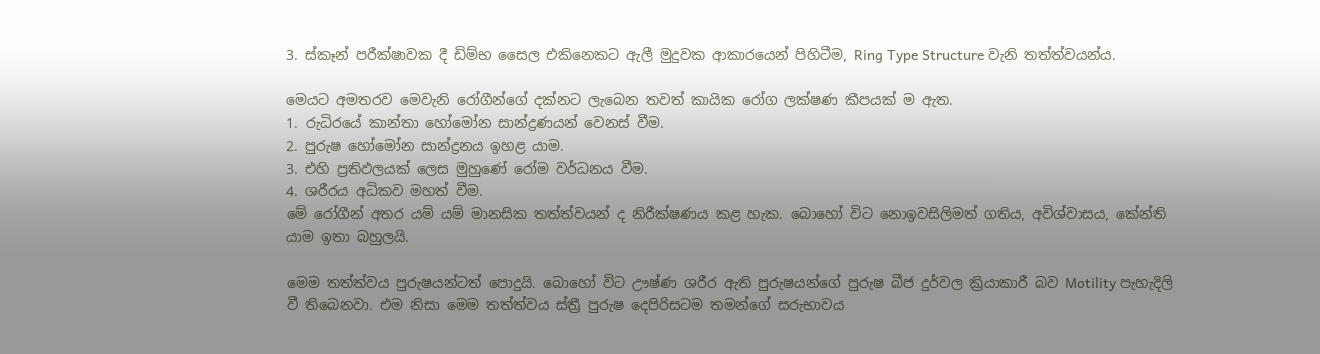3. ස්කෑන් පරීක්ෂාවක දී ඩිම්භ සෛල එකිනෙකට ඇලී මුදුවක ආකාරයෙන් පිහිටීම, Ring Type Structure වැනි තත්ත්වයන්ය.

මෙයට අමතරව මෙවැනි රෝගීන්ගේ දක්නට ලැබෙන තවත් කායික රෝග ලක්ෂණ කීපයක් ම ඇත.
1. රුධිරයේ කාන්තා හෝමෝන සාන්ද්‍රණයන් වෙනස් වීම.
2. පුරුෂ හෝමෝන සාන්ද්‍රනය ඉහළ යාම.
3. එහි ප්‍රතිඵලයක් ලෙස මුහුණේ රෝම වර්ධනය වීම.
4. ශරීරය අධිකව මහත් වීම.
මේ රෝගීන් අතර යම් යම් මානසික තත්ත්වයන් ද නිරීක්ෂණය කළ හැක. බොහෝ විට නොඉවසිලිමත් ගතිය, අවිශ්වාසය, කේන්ති යාම ඉතා බහුලයි.

මෙම තත්ත්වය පුරුෂයන්ටත් පොදුයි. බොහෝ විට ඌෂ්ණ ශරීර ඇති පුරුෂයන්ගේ පුරුෂ බීජ දුර්වල ක්‍රියාකාරී බව Motility පැහැදිලි වී තිබෙනවා. එම නිසා මෙම තත්ත්වය ස්ත්‍රී පුරුෂ දෙපිරිසටම තමන්ගේ සරුභාවය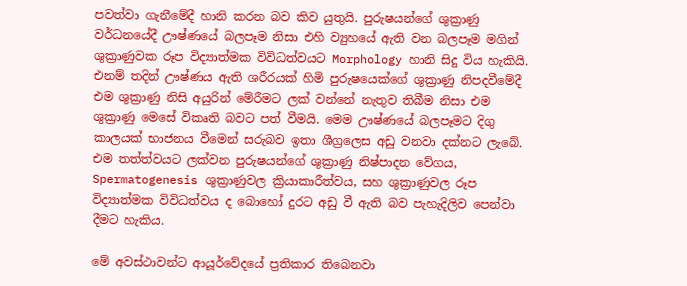පවත්වා ගැනීමේදී හානි කරන බව කිව යුතුයි. පුරුෂයන්ගේ ශුක්‍රාණු වර්ධනයේදී ඌෂ්ණයේ බලපෑම නිසා එහි ව්‍යුහයේ ඇති වන බලපෑම මගින් ශුක්‍රාණුවක රූප විද්‍යාත්මක විවිධත්වයට Morphology හානි සිදු විය හැකියි. එනම් තදින් ඌෂ්ණය ඇති ශරීරයක් හිමි පුරුෂයෙක්ගේ ශුක්‍රාණු නිපදවීමේදී එම ශුක්‍රාණු නිසි අයුරින් මේරීමට ලක් වන්නේ නැතුව තිබීම නිසා එම ශුක්‍රාණු මෙසේ විකෘති බවට පත් වීමයි. මෙම ඌෂ්ණයේ බලපෑමට දිගු කාලයක් භාජනය වීමෙන් සරුබව ඉතා ශීග්‍රලෙස අඩු වනවා දක්නට ලැබේ. එම තත්ත්වයට ලක්වන පුරුෂයන්ගේ ශුක්‍රාණු නිෂ්පාදන වේගය, Spermatogenesis ශුක්‍රාණුවල ක්‍රියාකාරීත්වය, සහ ශුක්‍රාණුවල රූප විද්‍යාත්මක විවිධත්වය ද බොහෝ දුරට අඩු වී ඇති බව පැහැදිලිව පෙන්වා දීමට හැකිය.

මේ අවස්ථාවන්ට ආයූර්වේදයේ ප්‍රතිකාර තිබෙනවා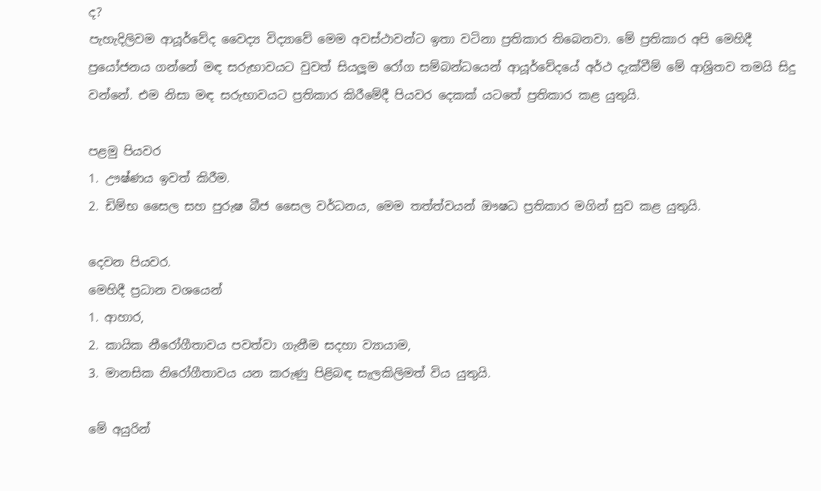ද?
පැහැදිලිවම ආයූර්වේද වෛද්‍ය විද්‍යාවේ මෙම අවස්ථාවන්ට ඉතා වටිනා ප්‍රතිකාර තිබෙනවා. මේ ප්‍රතිකාර අපි මෙහිදී ප්‍රයෝජනය ගන්නේ මඳ සරුභාවයට වුවත් සියලූම රෝග සම්බන්ධයෙන් ආයූර්වේදයේ අර්ථ දැක්වීම් මේ ආශ්‍රිතව තමයි සිදු වන්නේ. එම නිසා මඳ සරුභාවයට ප්‍රතිකාර කිරීමේදී පියවර දෙකක් යටතේ ප්‍රතිකාර කළ යුතුයි.

පළමු පියවර
1. ඌෂ්ණය ඉවත් කිරීම.
2. ඩිම්භ සෛල සහ පුරුෂ බීජ සෛල වර්ධනය, මෙම තත්ත්වයන් ඖෂධ ප්‍රතිකාර මගින් සුව කළ යුතුයි.

දෙවන පියවර.
මෙහිදී ප්‍රධාන වශයෙන්
1. ආහාර,
2. කායික නීරෝගීතාවය පවත්වා ගැනීම සදහා ව්‍යායාම,
3. මානසික නිරෝගීතාවය යන කරුණු පිළිබඳ සැලකිලිමත් විය යුතුයි.

මේ අයුරින්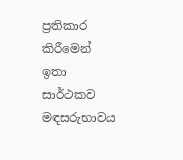ප්‍රතිකාර කිරීමෙන් ඉතා සාර්ථකව මඳසරුභාවය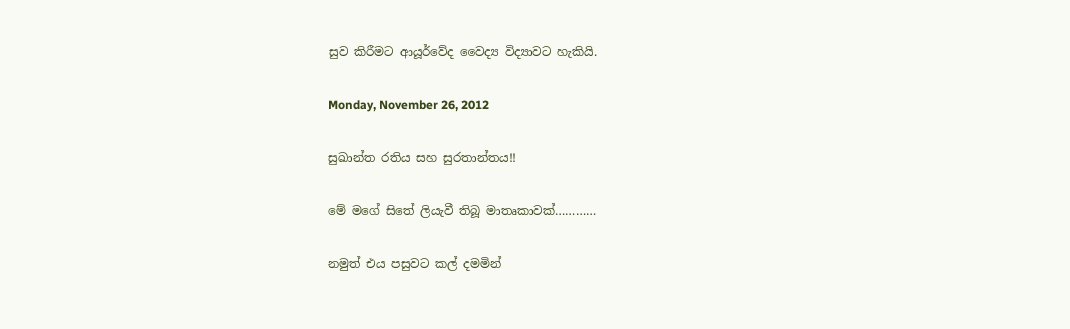සුව කිරීමට ආයූර්වේද වෛද්‍ය විද්‍යාවට හැකියි.

Monday, November 26, 2012

සුඛාන්ත රතිය සහ සුරතාන්තය!!

මේ මගේ සිතේ ලියැවී තිබූ මාතෘකාවක්…………

නමුත් එය පසුවට කල් දමමින්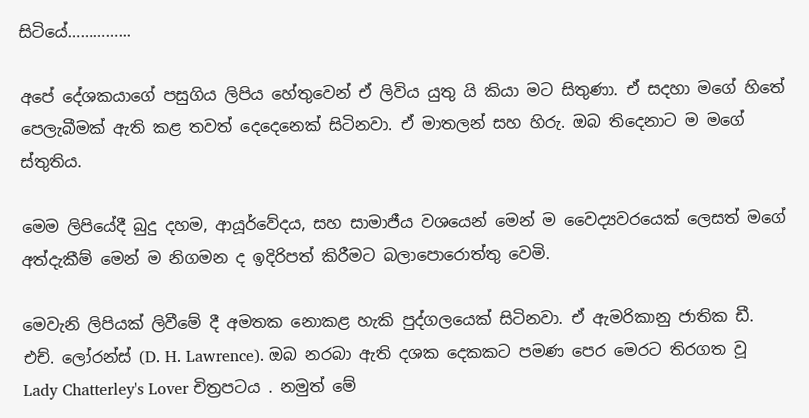සිටියේ…………...

අපේ දේශකයාගේ පසුගිය ලිපිය හේතුවෙන් ඒ ලිවිය යුතු යි කියා මට සිතුණා. ඒ සදහා මගේ හිතේ පෙලැබීමක් ඇති කළ තවත් දෙදෙනෙක් සිටිනවා. ඒ මාතලන් සහ හිරු. ඔබ තිදෙනාට ම මගේ ස්තුතිය.

මෙම ලිපියේදී බුදු දහම, ආයූර්වේදය, සහ සාමාජීය වශයෙන් මෙන් ම වෛද්‍යවරයෙක් ලෙසත් මගේ අත්දැකීම් මෙන් ම නිගමන ද ඉදිරිපත් කිරීමට බලාපොරොත්තු වෙමි.

මෙවැනි ලිපියක් ලිවීමේ දී අමතක නොකළ හැකි පුද්ගලයෙක් සිටිනවා. ඒ ඇමරිකානු ජාතික ඩී. එච්. ලෝරන්ස් (D. H. Lawrence). ඔබ නරබා ඇති දශක දෙකකට පමණ පෙර මෙරට තිරගත වූ Lady Chatterley's Lover චිත්‍රපටය . නමුත් මේ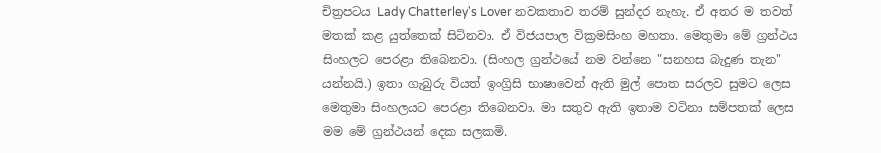චිත්‍රපටය Lady Chatterley's Lover නවකතාව තරම් සුන්දර නැහැ. ඒ අතර ම තවත් මතක් කළ යුත්තෙක් සිටිනවා. ඒ විජයපාල වික්‍රමසිංහ මහතා. මෙතුමා මේ ග්‍රන්ථය සිංහලට පෙරළා තිබෙනවා. (සිංහල ග්‍රන්ථයේ නම වන්නෙ "සනහස බැදුණ තැන" යන්නයි.) ඉතා ගැබුරු වියත් ඉංග්‍රිසි භාෂාවෙන් ඇති මුල් පොත සරලව සුමට ලෙස මෙතුමා සිංහලයට පෙරළා තිබෙනවා. මා සතුව ඇති ඉතාම වටිනා සම්පතක් ලෙස මම මේ ග්‍රන්ථයන් දෙක සලකමි.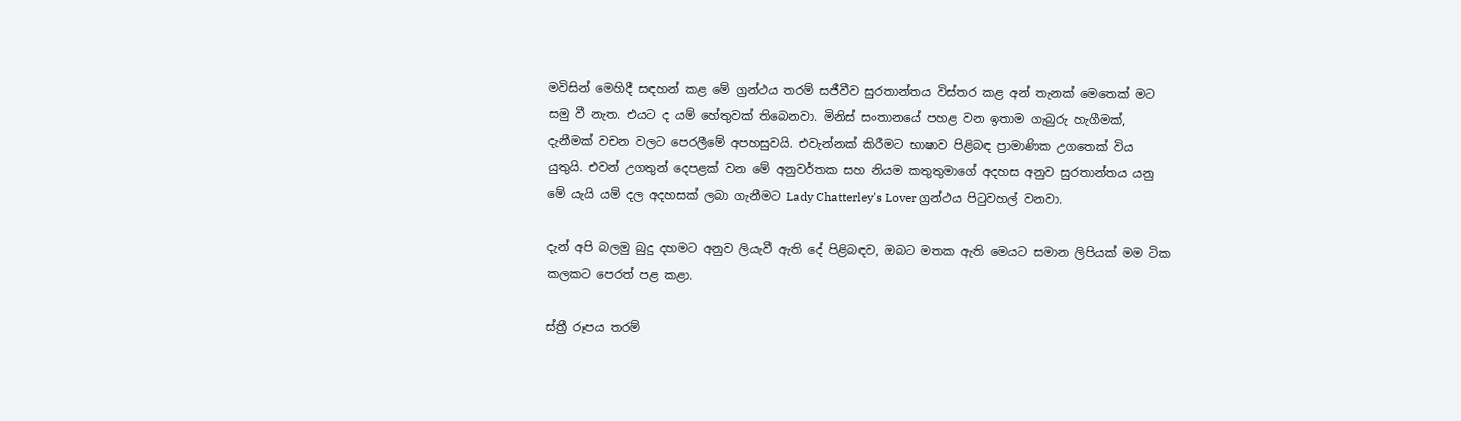මවිසින් මෙහිදී සඳහන් කළ මේ ග්‍රන්ථය තරම් සජීවීව සුරතාන්තය විස්තර කළ අන් තැනක් මෙතෙක් මට සමු වී නැත. එයට ද යම් හේතුවක් තිබෙනවා. මිනිස් සංතානයේ පහළ වන ඉතාම ගැබුරු හැගීමක්, දැනීමක් වචන වලට පෙරලීමේ අපහසුවයි. එවැන්නක් කිරීමට භාෂාව පිළිබඳ ප්‍රාමාණික උගතෙක් විය යුතුයි. එවන් උගතුන් දෙපළක් වන මේ අනුවර්තක සහ නියම කතුතුමාගේ අදහස අනුව සුරතාන්තය යනු මේ යැයි යම් දල අදහසක් ලබා ගැනීමට Lady Chatterley's Lover ග්‍රන්ථය පිටුවහල් වනවා.

දැන් අපි බලමු බුදු දහමට අනුව ලියැවී ඇති දේ පිළිබඳව, ඔබට මතක ඇති මෙයට සමාන ලිපියක් මම ටික කලකට පෙරත් පළ කළා.

ස්ත්‍රී රූපය තරම්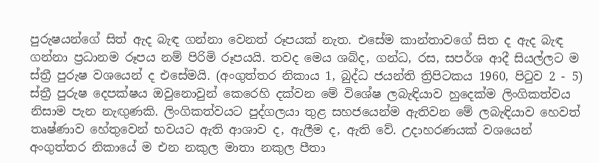පුරුෂයන්ගේ සිත් ඇද බැඳ ගන්නා වෙනත් රූපයක් නැත. එසේම කාන්තාවගේ සිත ද ඇද බැඳ ගන්නා ප්‍රධානම රූපය නම් පිරිමි රූපයයි. තවද මෙය ශබ්ද, ගන්ධ, රස, සපර්ශ ආදී සියල්ලට ම ස්ත්‍රී පුරුෂ වශයෙන් ද එසේමයි. (අංගුත්තර නිකාය 1, බුද්ධ ජයන්ති ත්‍රිපිටකය 1960, පිටුව 2 - 5) ස්ත්‍රී පුරුෂ දෙපක්ෂය ඔවුනොවුන් කෙරෙහි දක්වන මේ විශේෂ ලබැඳියාව හුදෙක්ම ලිංගිකත්වය නිසාම පැන නැඟුණකි. ලිංගිකත්වයට පුද්ගලයා තුළ සහජයෙන්ම ඇතිවන මේ ලබැඳියාව හෙවත් තෘෂ්ණාව හේතුවෙන් භවයට ඇති ආශාව ද, ඇලීම ද, ඇති වේ. උදාහරණයක් වශයෙන් අංගුත්තර නිකායේ ම එන නකුල මාතා නකුල පීතා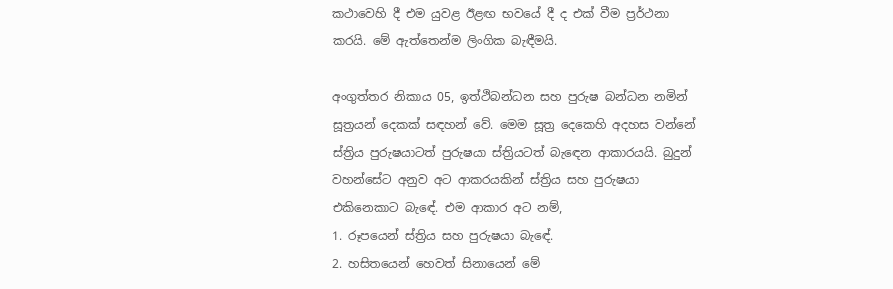කථාවෙහි දී එම යුවළ ඊළඟ භවයේ දී ද එක් වීම ප්‍රර්ථනා කරයි. මේ ඇත්තෙන්ම ලිංගික බැඳීමයි.

අංගුත්තර නිකාය 05, ඉත්ථිබන්ධන සහ පුරුෂ බන්ධන නමින් සූත්‍රයන් දෙකක් සඳහන් වේ. මෙම සූත්‍ර දෙකෙහි අදහස වන්නේ ස්ත්‍රිය පුරුෂයාටත් පුරුෂයා ස්ත්‍රියටත් බැඳෙන ආකාරයයි. බුදුන් වහන්සේට අනුව අට ආකරයකින් ස්ත්‍රිය සහ පුරුෂයා එකිනෙකාට බැඳේ. එම ආකාර අට නම්,
1. රූපයෙන් ස්ත්‍රිය සහ පුරුෂයා බැඳේ.
2. හසිතයෙන් හෙවත් සිනායෙන් මේ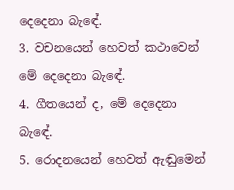දෙදෙනා බැඳේ.
3. වචනයෙන් හෙවත් කථාවෙන් මේ දෙදෙනා බැඳේ.
4. ගීතයෙන් ද, මේ දෙදෙනා බැඳේ.
5. රොදනයෙන් හෙවත් ඇඬුමෙන්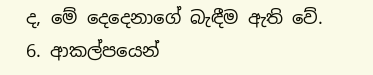ද, මේ දෙදෙනාගේ බැඳීම ඇති වේ.
6. ආකල්පයෙන්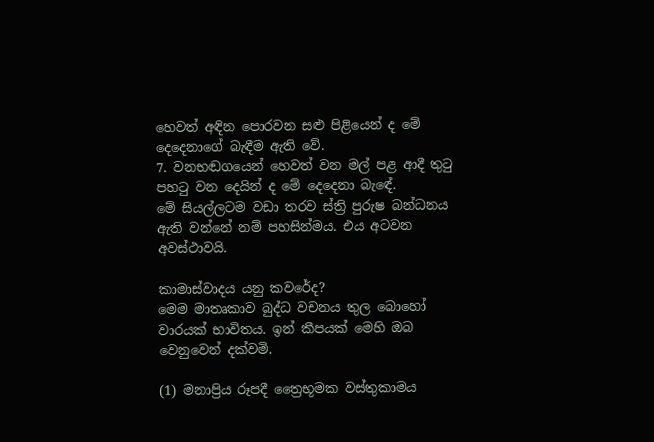හෙවත් අඳින පොරවන සළු පිළියෙන් ද මේ දෙදෙනාගේ බැඳීම ඇති වේ.
7. වනභඬගයෙන් හෙවත් වන මල් පළ ආදී තුටු පහටු වන දෙයින් ද මේ දෙදෙනා බැඳේ.
මේ සියල්ලටම වඩා තරව ස්ත්‍රි පුරුෂ බන්ධනය ඇති වන්නේ නම් පහසින්මය. එය අටවන අවස්ථාවයි.

කාමාස්වාදය යනු කවරේද?
මෙම මාතෘකාව බුද්ධ වචනය තුල බොහෝ වාරයක් භාවිතය. ඉන් කීපයක් මෙහි ඔබ වෙනුවෙන් දක්වමි.

(1) මනාප්‍රිය රූපදී ත්‍රෛභූමක වස්තුකාමය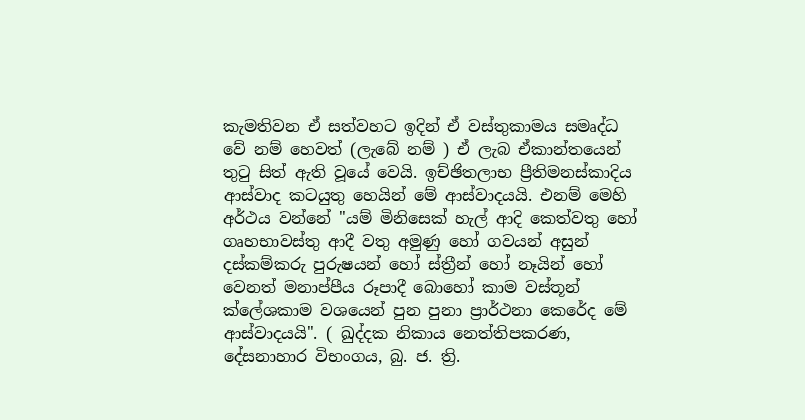කැමතිවන ඒ සත්වහට ඉදින් ඒ වස්තුකාමය සමෘද්ධ වේ නම් හෙවත් (ලැබේ නම් ) ඒ ලැබ ඒකාන්තයෙන් තුටු සිත් ඇති වූයේ වෙයි. ඉච්ඡිතලාභ ප්‍රීතිමනස්කාදිය ආස්වාද කටයුතු හෙයින් මේ ආස්වාදයයි. එනම් මෙහි අර්ථය වන්නේ "යම් මිනිසෙක් හැල් ආදි කෙත්වතු හෝ ගෘහභාවස්තු ආදී වතු අමුණු හෝ ගවයන් අසුන් දස්කම්කරු පුරුෂයන් හෝ ස්ත්‍රීන් හෝ නෑයින් හෝ වෙනත් මනාප්පීය රූපාදී බොහෝ කාම වස්තූන් ක්ලේශකාම වශයෙන් පුන පුනා ප්‍රාර්ථනා කෙරේද මේ ආස්වාදයයි". ( ඛුද්දක නිකාය නෙත්තිපකරණ, දේසනාහාර විභංගය, බු. ජ. ත්‍රි.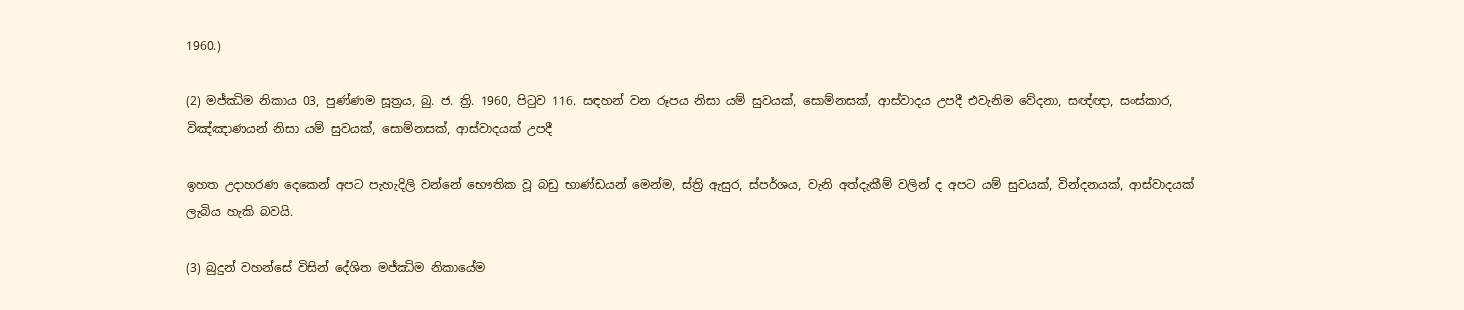1960.)

(2) මජ්ඣිම නිකාය 03, පුණ්ණම සූත්‍රය, බු. ජ. ත්‍රි. 1960, පිටුව 116. සඳහන් වන රූපය නිසා යම් සුවයක්, සොම්නසක්, ආස්වාදය උපදී එවැනිම වේදනා, සඥ්ඥා, සංස්කාර, විඤ්ඤාණයන් නිසා යම් සුවයක්, සොම්නසක්, ආස්වාදයක් උපදී

ඉහත උදාහරණ දෙකෙන් අපට පැහැදිලි වන්නේ භෞතික වූ බඩු භාණ්ඩයන් මෙන්ම, ස්ත්‍රි ඇසුර, ස්පර්ශය, වැනි අත්දැකීම් වලින් ද අපට යම් සුවයක්, වින්දනයක්, ආස්වාදයක් ලැබිය හැකි බවයි.

(3) බුදුන් වහන්සේ විසින් දේශිත මජ්ඣිම නිකායේම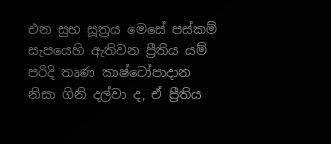එන සුභ සූත්‍රය මෙසේ පස්කම් සැපයෙහි ඇතිවන ප්‍රීතිය යම් පරිදි තෘණ කාෂ්ටෝපාදාන නිසා ගිනි දල්වා ද, ඒ ප්‍රීතිය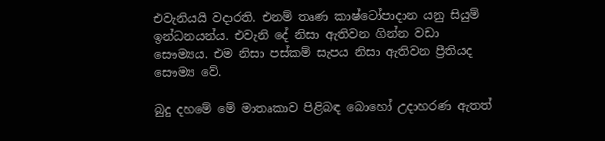එවැනියයි වදාරති. එනම් තෘණ කාෂ්ටෝපාදාන යනු සියුම් ඉන්ධනයන්ය. එවැනි දේ නිසා ඇතිවන ගින්න වඩා සෞම්‍යය. එම නිසා පස්කම් සැපය නිසා ඇතිවන ප්‍රීතියද සෞම්‍ය වේ.

බුදු දහමේ මේ මාතෘකාව පිළිබඳ බොහෝ උදාහරණ ඇතත්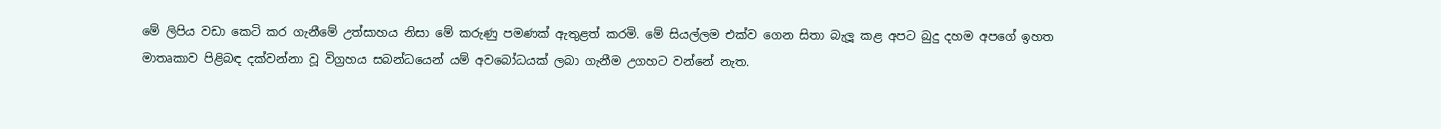මේ ලිපිය වඩා කෙටි කර ගැනීමේ උත්සාහය නිසා මේ කරුණු පමණක් ඇතුළත් කරමි. මේ සියල්ලම එක්ව ගෙන සිතා බැලූ කළ අපට බුදු දහම අපගේ ඉහත මාතෘකාව පිළිබඳ දක්වන්නා වූ විග්‍රහය සබන්ධයෙන් යම් අවබෝධයක් ලබා ගැනීම උගහට වන්නේ නැත.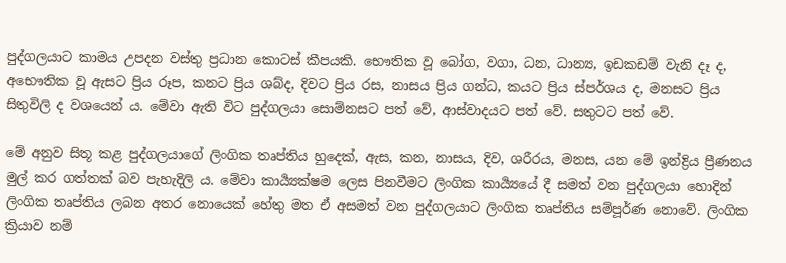පුද්ගලයාට කාමය උපදන වස්තු ප්‍රධාන කොටස් කීපයකි. භෞතික වූ බෝග, වගා, ධන, ධාන්‍ය, ඉඩකඩම් වැනි දෑ ද, අභෞතික වූ ඇසට ප්‍රිය රූප, කනට ප්‍රිය ශබ්ද, දිවට ප්‍රිය රස, නාසය ප්‍රිය ගන්ධ, කයට ප්‍රිය ස්පර්ශය ද, මනසට ප්‍රිය සිතුවිලි ද වශයෙන් ය. මේවා ඇති විට පුද්ගලයා සොම්නසට පත් වේ, ආස්වාදයට පත් වේ. සතුටට පත් වේ.

මේ අනුව සිතූ කළ පුද්ගලයාගේ ලිංගික තෘප්තිය හුදෙක්, ඇස, කන, නාසය, දිව, ශරීරය, මනස, යන මේ ඉන්ද්‍රිය ප්‍රීණනය මුල් කර ගත්තක් බව පැහැදිලි ය. මේවා කාර්‍ය්‍යක්ෂම ලෙස පිනවීමට ලිංගික කාර්‍ය්‍යයේ දී සමත් වන පුද්ගලයා හොදින් ලිංගික තෘප්තිය ලබන අතර නොයෙක් හේතු මත ඒ අසමත් වන පුද්ගලයාට ලිංගික තෘප්තිය සම්පූර්ණ නොවේ. ලිංගික ක්‍රියාව නම්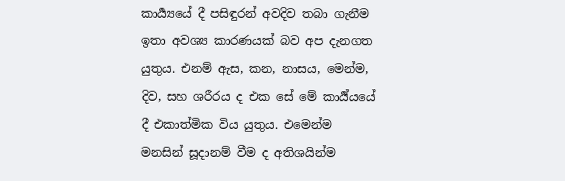කාර්‍ය්‍යයේ දී පසිඳුරන් අවදිව තබා ගැනීම ඉතා අවශ්‍ය කාරණයක් බව අප දැනගත යුතුය. එනම් ඇස, කන, නාසය, මෙන්ම, දිව, සහ ශරීරය ද එක සේ මේ කාර්‍ය්යයේ දී එකාත්මික විය යුතුය. එමෙන්ම මනසින් සූදානම් වීම ද අතිශයින්ම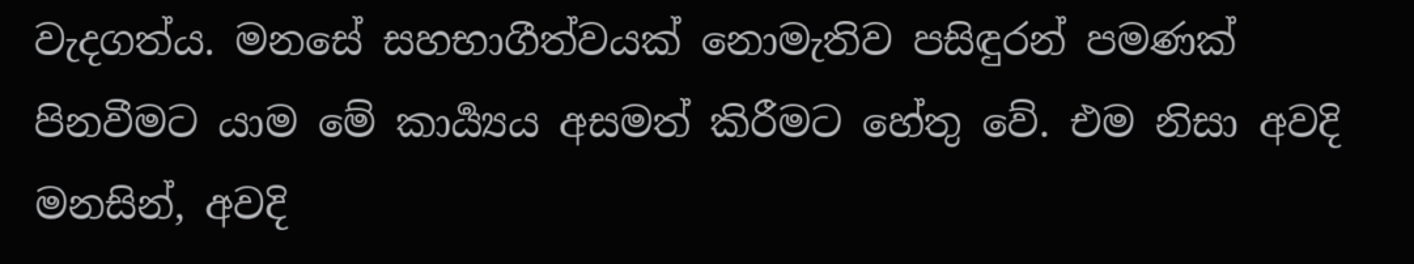වැදගත්ය. මනසේ සහභාගීත්වයක් නොමැතිව පසිඳුරන් පමණක් පිනවීමට යාම මේ කාර්‍ය්‍යය අසමත් කිරීමට හේතු වේ. එම නිසා අවදි මනසින්, අවදි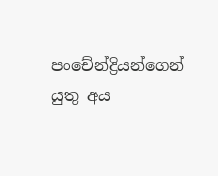පංචේන්ද්‍රියන්ගෙන් යුතු අය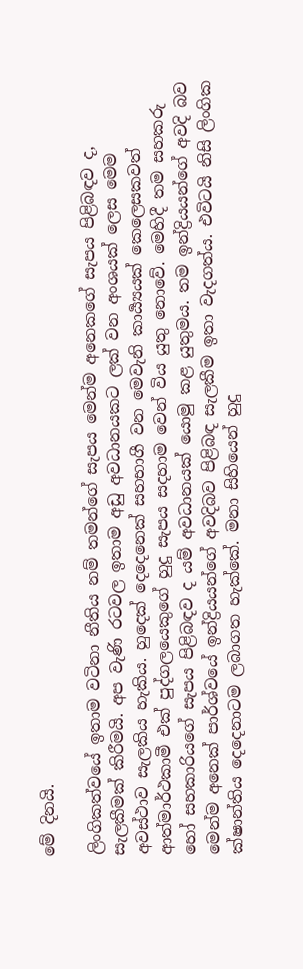මේ දිනයි.

ලිංගිකත්වයේ ඉතාම වටිනා නීතිය නම් තමන්ගේ සැපය මෙන්ම අනෙකගේ සැපය පිළිබඳව ද, සැලකීමක් කිරීමයි. අප වැණි රටවල ඉතාම අඩු අවධානයකට ලක් වන අංශයක් ලෙස මෙම අවස්ථාව සැලකිය හැකිය. හුදෙක් දෙදෙනෙක් සහභාගී වන මෙවැනි කාර්‍ය්‍යයක් කෙලෙසකවත් ආත්මාර්ථකාමී එක් පුද්ගලයෙකුගේ හුදු සැපය සදහාම වෙන් විය යුතු නොවේ. මෙහිදී තම සහකරු හෝ සහකාරියගේ සැපය පිළිබඳව ද යම් අවධානයක් යොමු කළ යුතුමය. තම ඉන්ද්‍රි‍යයන්ගේ අවදි බව මෙන්ම අනෙක් පාර්ශ්වයේ ඉන්ද්‍රියයන්ගේ අවදිබව පිළිබඳ සැලකීම ඉතා වැදගත්ය. එවිටයි නිසි ලිංගික ක්ෂාන්තිය දෙදෙනාටම ලබාගත හැක්කේ. මනා සිහියෙන් හුදු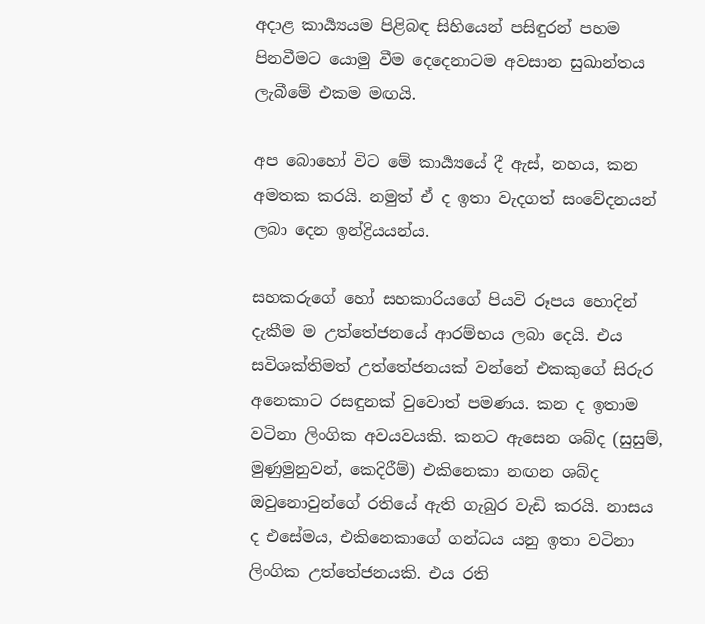අදාළ කාර්‍ය්‍යයම පිළිබඳ සිහියෙන් පසිඳුරන් පහම පිනවීමට යොමු වීම දෙදෙනාටම අවසාන සුඛාන්තය ලැබීමේ එකම මඟයි.

අප බොහෝ විට මේ කාර්‍ය්‍යයේ දී ඇස්, නහය, කන අමතක කරයි. නමුත් ඒ ද ඉතා වැදගත් සංවේදනයන් ලබා දෙන ඉන්ද්‍රියයන්ය.

සහකරුගේ හෝ සහකාරියගේ පියවි රූපය හොදින් දැකීම ම උත්තේජනයේ ආරම්භය ලබා දෙයි. එය සවිශක්තිමත් උත්තේජනයක් වන්නේ එකකුගේ සිරුර අනෙකාට රසඳුනක් වුවොත් පමණය. කන ද ඉතාම වටිනා ලිංගික අවයවයකි. කනට ඇසෙන ශබ්ද (සුසුම්, මුණුමුනුවන්, කෙදිරීම්) එකිනෙකා නඟන ශබ්ද ඔවුනොවුන්ගේ රතියේ ඇති ගැබුර වැඩි කරයි. නාසය ද එසේමය, එකිනෙකාගේ ගන්ධය යනු ඉතා වටිනා ලිංගික උත්තේජනයකි. එය රති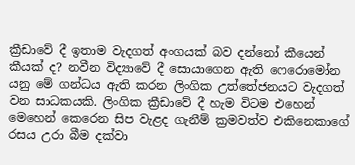ක්‍රීඩාවේ දී ඉතාම වැදගත් අංගයක් බව දන්නෝ කීයෙන් කීයක් ද? නවීන විද්‍යාවේ දී සොයාගෙන ඇති ෆෙරොමෝන යනු මේ ගන්ධය ඇති කරන ලිංගික උත්තේජනයට වැදගත් වන සාධකයකි. ලිංගික ක්‍රීඩාවේ දී හැම විටම එහෙන් මෙහෙන් කෙරෙන සිප වැළද ගැනීම් ක්‍රමවත්ව එකිනෙකාගේ රසය උරා බීම දක්වා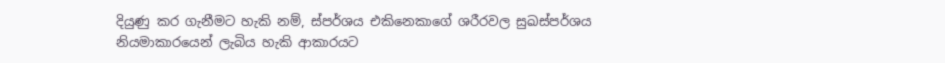දියුණු කර ගැනීමට හැකි නම්, ස්පර්ශය එකිනෙකාගේ ශරීරවල සුඛස්පර්ශය නියමාකාරයෙන් ලැබිය හැකි ආකාරයට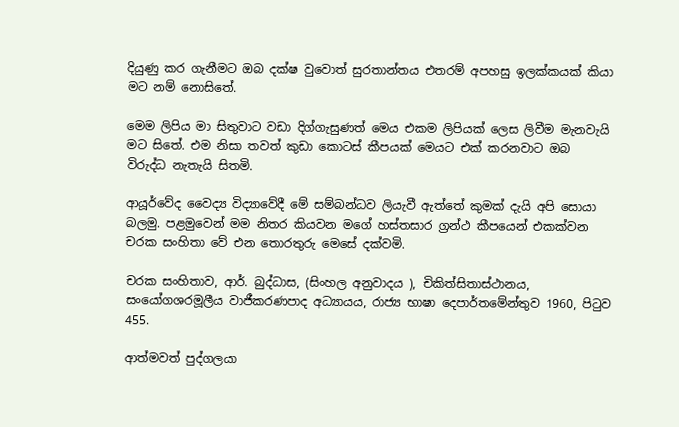දියුණු කර ගැනීමට ඔබ දක්ෂ වුවොත් සුරතාන්තය එතරම් අපහසු ඉලක්කයක් කියා මට නම් නොසිතේ.

මෙම ලිපිය මා සිතුවාට වඩා දිග්ගැසුණත් මෙය එකම ලිපියක් ලෙස ලිවීම මැනවැයි මට සිතේ. එම නිසා තවත් කුඩා කොටස් කීපයක් මෙයට එක් කරනවාට ඔබ විරුද්ධ නැතැයි සිතමි.

ආයූර්වේද වෛද්‍ය විද්‍යාවේදී මේ සම්බන්ධව ලියැවී ඇත්තේ කුමක් දැයි අපි සොයා බලමු. පළමුවෙන් මම නිතර කියවන මගේ හස්තසාර ග්‍රන්ථ කීපයෙන් එකක්වන චරක සංහිතා වේ එන තොරතුරු මෙසේ දක්වමි.

චරක සංහිතාව, ආර්. බුද්ධාස, (සිංහල අනුවාදය ), චිකිත්සිතාස්ථානය, සංයෝගශරමූලීය වාජීකරණපාද අධ්‍යායය, රාජ්‍ය භාෂා දෙපාර්තමේන්තුව 1960, පිටුව 455.

ආත්මවත් පුද්ගලයා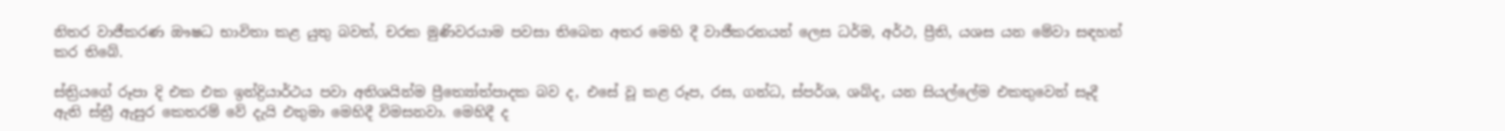නිතර වාජීකරණ ඖෂධ භාවිතා කළ යුතු බවත්, චරක මුණිවරයාම පවසා තිබෙන අතර මෙහි දී වාජීකරනයන් ලෙස ධර්ම, අර්ථ, ප්‍රීති, යශස යන මේවා සඳහන් කර තිබේ.

ස්ත්‍රියගේ රූපා දි එක එක ඉන්ද්‍රියාර්ථය පවා අතිශයින්ම ප්‍රීත්‍යෝත්පාදක බව ද, එසේ වූ කළ රූප, රස, ගන්ධ, ස්පර්ශ, ශබ්ද, යන සියල්ලේම එකතුවෙන් සෑදී ඇති ස්ත්‍රී ඇසුර කෙතරම් වේ දැයි එතුමා මෙහිදී විමසනවා. මෙහිදී ද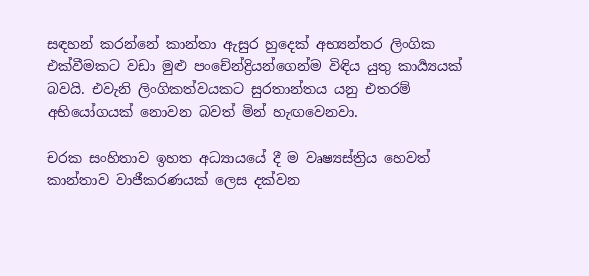සඳහන් කරන්නේ කාන්තා ඇසුර හුදෙක් අභ්‍යන්තර ලිංගික එක්වීමකට වඩා මුළු පංචේන්ද්‍රියන්ගෙන්ම විඳිය යුතු කාර්‍ය්‍යයක් බවයි. එවැනි ලිංගිකත්වයකට සුරතාන්තය යනු එතරම් අභියෝගයක් නොවන බවත් මින් හැඟවෙනවා.

චරක සංහිතාව ඉහත අධ්‍යායයේ දී ම වෘෂ්‍යස්ත්‍රිය හෙවත් කාන්තාව වාජීකරණයක් ලෙස දක්වන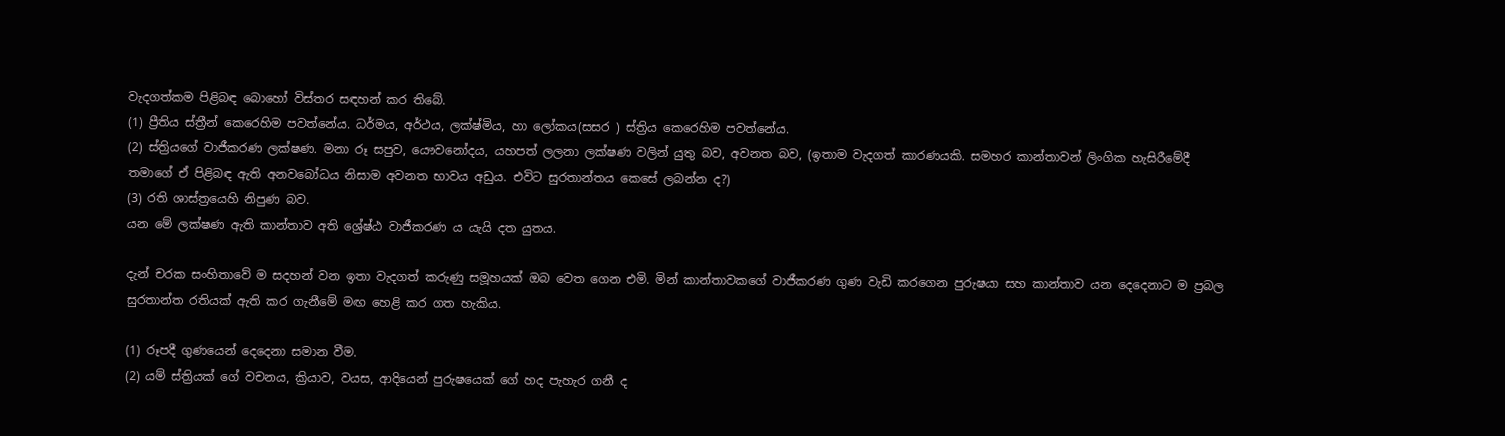වැදගත්කම පිළිබඳ බොහෝ විස්තර සඳහන් කර තිබේ.
(1) ප්‍රීතිය ස්ත්‍රීන් කෙරෙහිම පවත්නේය. ධර්මය, අර්ථය, ලක්ෂ්මිය, හා ලෝකය(සසර ) ස්ත්‍රිය කෙරෙහිම පවත්නේය.
(2) ස්ත්‍රියගේ වාජීකරණ ලක්ෂණ. මනා රූ සපුව, යෞවනෝදය, යහපත් ලලනා ලක්ෂණ වලින් යුතු බව, අවනත බව, (ඉතාම වැදගත් කාරණයකි. සමහර කාන්තාවන් ලිංගික හැසිරීමේදී තමාගේ ඒ පිළිබඳ ඇති අනවබෝධය නිසාම අවනත භාවය අඩුය. එවිට සුරතාන්තය කෙසේ ලබන්න ද?)
(3) රති ශාස්ත්‍රයෙහි නිපුණ බව.
යන මේ ලක්ෂණ ඇති කාන්තාව අති ශ්‍රේෂ්ඨ වාජීකරණ ය යැයි දත යුතය.

දැන් චරක සංහිතාවේ ම සදහන් වන ඉතා වැදගත් කරුණු සමූහයක් ඔබ වෙත ගෙන එමි. මින් කාන්තාවකගේ වාජීකරණ ගුණ වැඩි කරගෙන පුරුෂයා සහ කාන්තාව යන දෙදෙනාට ම ප්‍රබල සුරතාන්ත රතියක් ඇති කර ගැනීමේ මඟ හෙළි කර ගත හැකිය.

(1) රූපදී ගුණයෙන් දෙදෙනා සමාන වීම.
(2) යම් ස්ත්‍රියක් ගේ වචනය, ක්‍රියාව, වයස, ආදියෙන් පුරුෂයෙක් ගේ හද පැහැර ගනී ද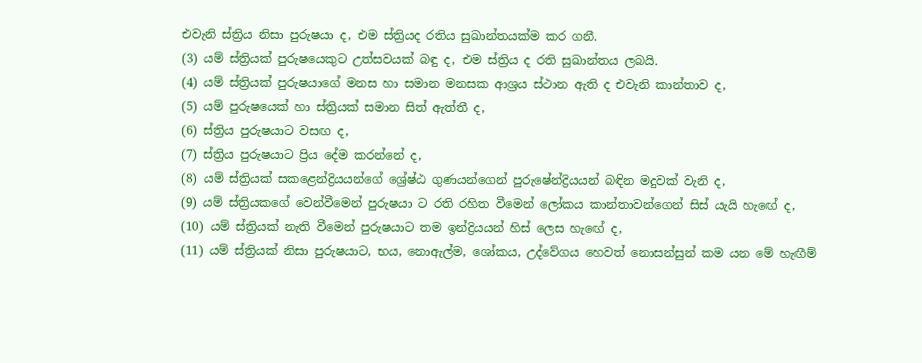එවැනි ස්ත්‍රිය නිසා පුරුෂයා ද, එම ස්ත්‍රියද රතිය සුඛාන්තයක්ම කර ගනී.
(3) යම් ස්ත්‍රියක් පුරුෂයෙකුට උත්සවයක් බඳු ද, එම ස්ත්‍රිය ද රති සුඛාන්තය ලබයි.
(4) යම් ස්ත්‍රියක් පුරුෂයාගේ මනස හා සමාන මනසක ආශ්‍රය ස්ථාන ඇති ද එවැනි කාන්තාව ද,
(5) යම් පුරුෂයෙක් හා ස්ත්‍රියක් සමාන සිත් ඇත්තී ද,
(6) ස්ත්‍රිය පුරුෂයාට වසඟ ද,
(7) ස්ත්‍රිය පුරුෂයාට ප්‍රිය දේම කරන්නේ ද,
(8) යම් ස්ත්‍රියක් සකළෙන්ද්‍රියයන්ගේ ශ්‍රේෂ්ඨ ගුණයන්ගෙන් පුරුෂේන්ද්‍රියයන් බඳින මදුවක් වැනි ද,
(9) යම් ස්ත්‍රියකගේ වෙන්වීමෙන් පුරුෂයා ට රති රහිත වීමෙන් ලෝකය කාන්තාවන්ගෙන් සිස් යැයි හැඟේ ද,
(10) යම් ස්ත්‍රියක් නැති වීමෙන් පුරුෂයාට තම ඉන්ද්‍රියයන් හිස් ලෙස හැඟේ ද,
(11) යම් ස්ත්‍රියක් නිසා පුරුෂයාට, භය, නොඇල්ම, ශෝකය, උද්වේගය හෙවත් නොසන්සුන් කම යන මේ හැඟීම්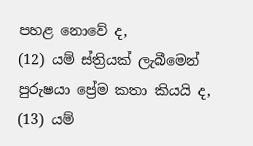පහළ නොවේ ද,
(12) යම් ස්ත්‍රියක් ලැබීමෙන් පුරුෂයා ප්‍රේම කතා කියයි ද,
(13) යම්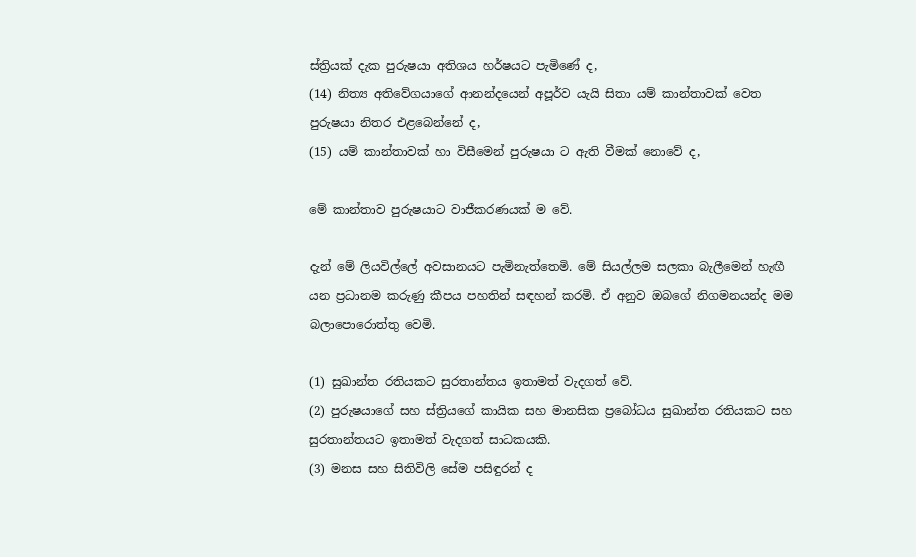ස්ත්‍රියක් දැක පුරුෂයා අතිශය හර්ෂයට පැමිණේ ද,
(14) නිත්‍ය අතිවේගයාගේ ආනන්දයෙන් අපූර්ව යැයි සිතා යම් කාන්තාවක් වෙත පුරුෂයා නිතර එළබෙන්නේ ද,
(15) යම් කාන්තාවක් හා විසීමෙන් පුරුෂයා ට ඇති වීමක් නොවේ ද,

මේ කාන්තාව පුරුෂයාට වාජීකරණයක් ම වේ.

දැන් මේ ලියවිල්ලේ අවසානයට පැමිනැත්තෙමි. මේ සියල්ලම සලකා බැලීමෙන් හැඟී යන ප්‍රධානම කරුණු කීපය පහතින් සඳහන් කරමි. ඒ අනුව ඔබගේ නිගමනයන්ද මම බලාපොරොත්තු වෙමි.

(1) සුඛාන්ත රතියකට සුරතාන්තය ඉතාමත් වැදගත් වේ.
(2) පුරුෂයාගේ සහ ස්ත්‍රියගේ කායික සහ මානසික ප්‍රබෝධය සුඛාන්ත රතියකට සහ සුරතාන්තයට ඉතාමත් වැදගත් සාධකයකි.
(3) මනස සහ සිතිවිලි සේම පසිඳුරන් ද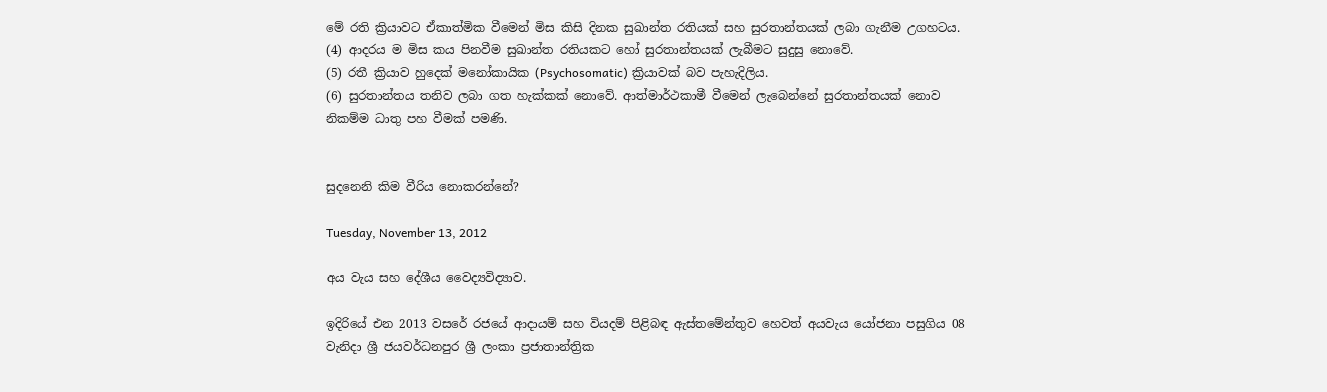මේ රති ක්‍රියාවට ඒකාත්මික වීමෙන් මිස කිසි දිනක සුඛාන්ත රතියක් සහ සුරතාන්තයක් ලබා ගැනීම උගහටය.
(4) ආදරය ම මිස කය පිනවීම සුඛාන්ත රතියකට හෝ සුරතාන්තයක් ලැබීමට සුදුසු නොවේ.
(5) රතී ක්‍රියාව හුදෙක් මනෝකායික (Psychosomatic) ක්‍රියාවක් බව පැහැදිලිය.
(6) සුරතාන්තය තනිව ලබා ගත හැක්කක් නොවේ. ආත්මාර්ථකාමී වීමෙන් ලැබෙන්නේ සුරතාන්තයක් නොව නිකම්ම ධාතු පහ වීමක් පමණි.


සුදනෙනි කිම වීරිය නොකරන්නේ?

Tuesday, November 13, 2012

අය වැය සහ දේශීය වෛද්‍යවිද්‍යාව.

ඉදිරියේ එන 2013 වසරේ රජයේ ආදායම් සහ වියදම් පිළිබඳ ඇස්තමේන්තුව හෙවත් අයවැය යෝජනා පසුගිය 08 වැනිදා ශ්‍රී ජයවර්ධනපුර ශ්‍රී ලංකා ප්‍රජාතාන්ත්‍රික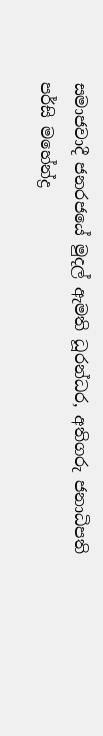සමාජවාදී ජනරජයේ මුදල් ඇමති ධූරන්ධර, අතිගරු ජනාධිපති පර්සි මහේන්ද්‍ර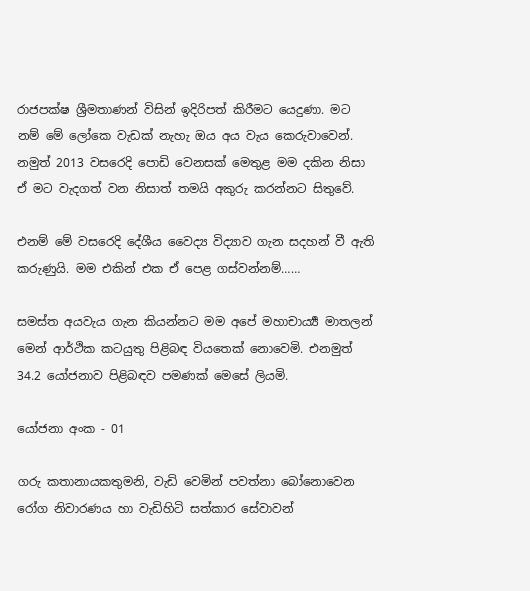රාජපක්ෂ ශ්‍රීමතාණන් විසින් ඉදිරිපත් කිරීමට යෙදුණා. මට නම් මේ ලෝකෙ වැඩක් නැහැ ඔය අය වැය කෙරුවාවෙන්. නමුත් 2013 වසරෙදි පොඩි වෙනසක් මෙතුළ මම දකින නිසා ඒ මට වැදගත් වන නිසාත් තමයි අකුරු කරන්නට සිතුවේ.

එනම් මේ වසරෙදි දේශීය වෛද්‍ය විද්‍යාව ගැන සදහන් වී ඇති කරුණුයි. මම එකින් එක ඒ පෙළ ගස්වන්නම්……

සමස්ත අයවැය ගැන කියන්නට මම අපේ මහාචාර්‍ය්‍ය මාතලන් මෙන් ආර්ථික කටයුතු පිළිබඳ වියතෙක් නොවෙමි. එනමුත් 34.2 යෝජනාව පිළිබඳව පමණක් මෙසේ ලියමි.

යෝජනා අංක - 01

ගරු කතානායකතුමනි, වැඩි වෙමින් පවත්නා බෝනොවෙන රෝග නිවාරණය හා වැඩිහිටි සත්කාර සේවාවන්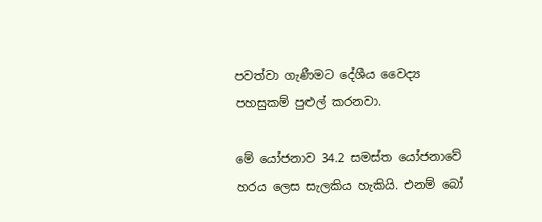පවත්වා ගැණීමට දේශීය වෛද්‍ය පහසුකම් පුළුල් කරනවා.

මේ යෝජනාව 34.2 සමස්ත යෝජනාවේ හරය ලෙස සැලකිය හැකියි. එනම් බෝ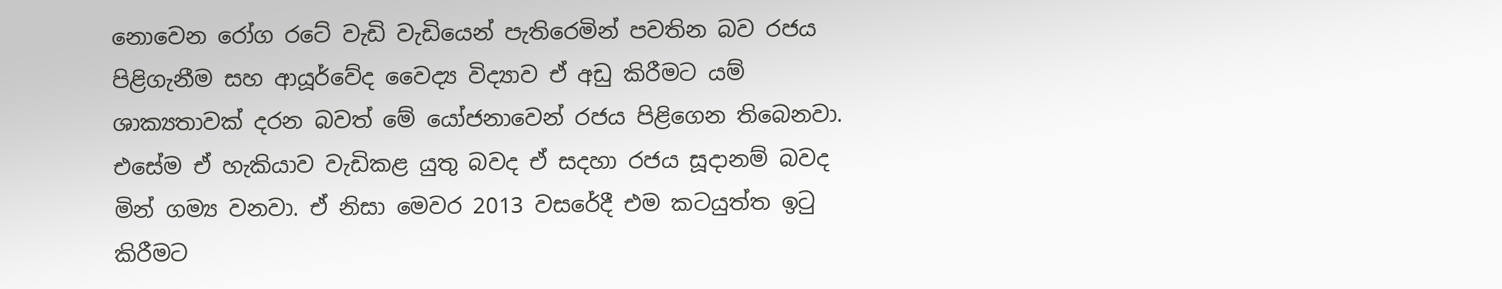නොවෙන රෝග රටේ වැඩි වැඩියෙන් පැතිරෙමින් පවතින බව රජය පිළිගැනීම සහ ආයූර්වේද වෛද්‍ය විද්‍යාව ඒ අඩු කිරීමට යම් ශාක්‍යතාවක් දරන බවත් මේ යෝජනාවෙන් රජය පිළිගෙන තිබෙනවා. එසේම ඒ හැකියාව වැඩිකළ යුතු බවද ඒ සදහා රජය සූදානම් බවද මින් ගම්‍ය වනවා. ඒ නිසා මෙවර 2013 වසරේදී එම කටයුත්ත ඉටු කිරීමට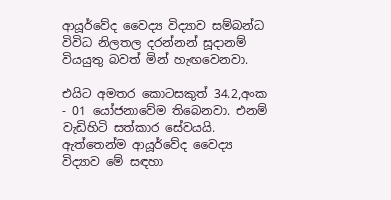ආයූර්වේද වෛද්‍ය විද්‍යාව සම්බන්ධ විවිධ නිලතල දරන්නන් සූදානම් වියයුතු බවත් මින් හැඟවෙනවා.

එයිට අමතර කොටසකුත් 34.2,අංක - 01 යෝජනාවේම තිබෙනවා. එනම් වැඩිහිටි සත්කාර සේවයයි. ඇත්තෙන්ම ආයූර්වේද වෛද්‍ය විද්‍යාව මේ සඳහා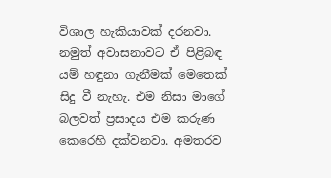විශාල හැකියාවක් දරනවා. නමුත් අවාසනාවට ඒ පිළිබඳ යම් හඳුනා ගැනීමක් මෙතෙක් සිදු වී නැහැ. එම නිසා මාගේ බලවත් ප්‍රසාදය එම කරුණ කෙරෙහි දක්වනවා. අමතරව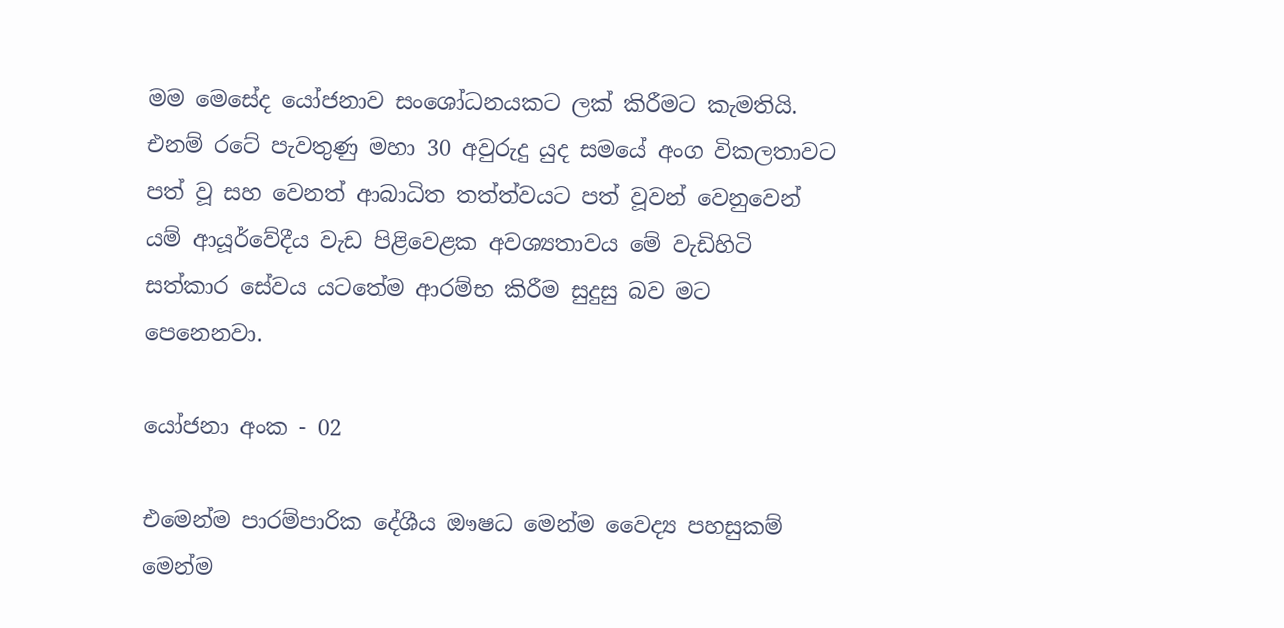මම මෙසේද යෝජනාව සංශෝධනයකට ලක් කිරීමට කැමතියි. එනම් රටේ පැවතුණු මහා 30 අවුරුදු යුද සමයේ අංග විකලතාවට පත් වූ සහ වෙනත් ආබාධිත තත්ත්වයට පත් වූවන් වෙනුවෙන් යම් ආයූර්වේදීය වැඩ පිළිවෙළක අවශ්‍යතාවය මේ වැඩිහිටි සත්කාර සේවය යටතේම ආරම්භ කිරීම සුදුසු බව මට පෙනෙනවා.

යෝජනා අංක - 02

එමෙන්ම පාරම්පාරික දේශීය ඖෂධ මෙන්ම වෛද්‍ය පහසුකම් මෙන්ම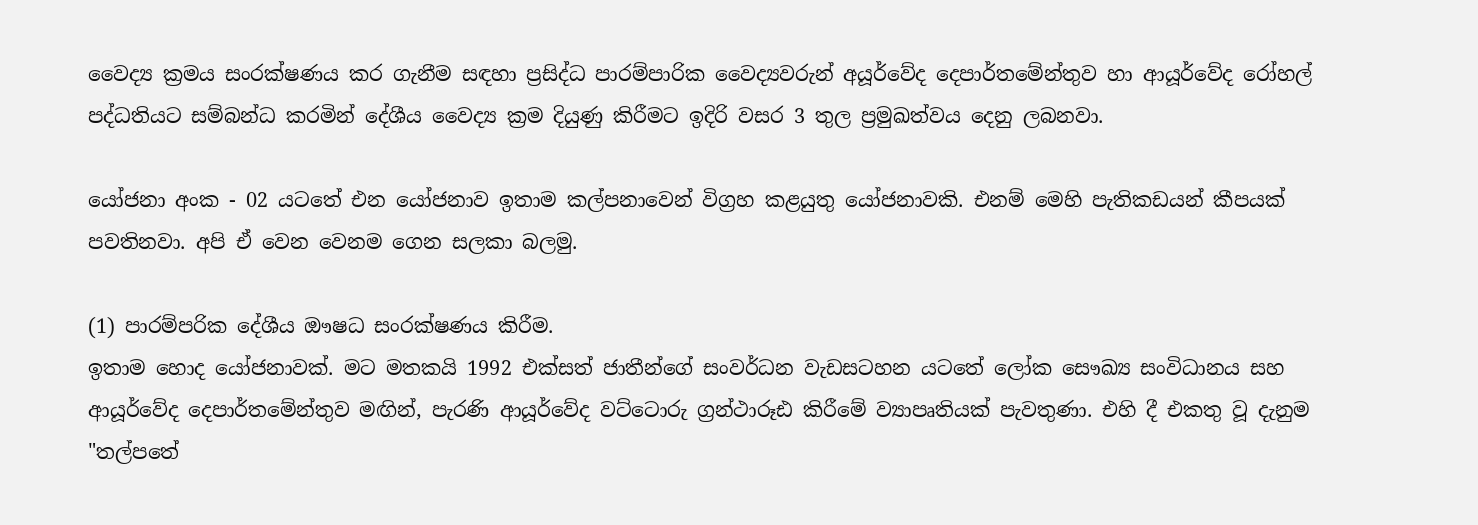වෛද්‍ය ක්‍රමය සංරක්ෂණය කර ගැනීම සඳහා ප්‍රසිද්ධ පාරම්පාරික වෛද්‍යවරුන් අයූර්වේද දෙපාර්තමේන්තුව හා ආයූර්වේද රෝහල් පද්ධතියට සම්බන්ධ කරමින් දේශීය වෛද්‍ය ක්‍රම දියුණු කිරීමට ඉදිරි වසර 3 තුල ප්‍රමුඛත්වය දෙනු ලබනවා.

යෝජනා අංක - 02 යටතේ එන යෝජනාව ඉතාම කල්පනාවෙන් විග්‍රහ කළයුතු යෝජනාවකි. එනම් මෙහි පැතිකඩයන් කීපයක් පවතිනවා. අපි ඒ වෙන වෙනම ගෙන සලකා බලමු.

(1) පාරම්පරික දේශීය ඖෂධ සංරක්ෂණය කිරීම.
ඉතාම හොද යෝජනාවක්. මට මතකයි 1992 එක්සත් ජාතීන්ගේ සංවර්ධන වැඩසටහන යටතේ ලෝක සෞඛ්‍ය සංවිධානය සහ ආයූර්වේද දෙපාර්තමේන්තුව මඟින්, පැරණි ආයූර්වේද වට්ටොරු ග්‍රන්ථාරූඪ කිරීමේ ව්‍යාපෘතියක් පැවතුණා. එහි දී එකතු වූ දැනුම "තල්පතේ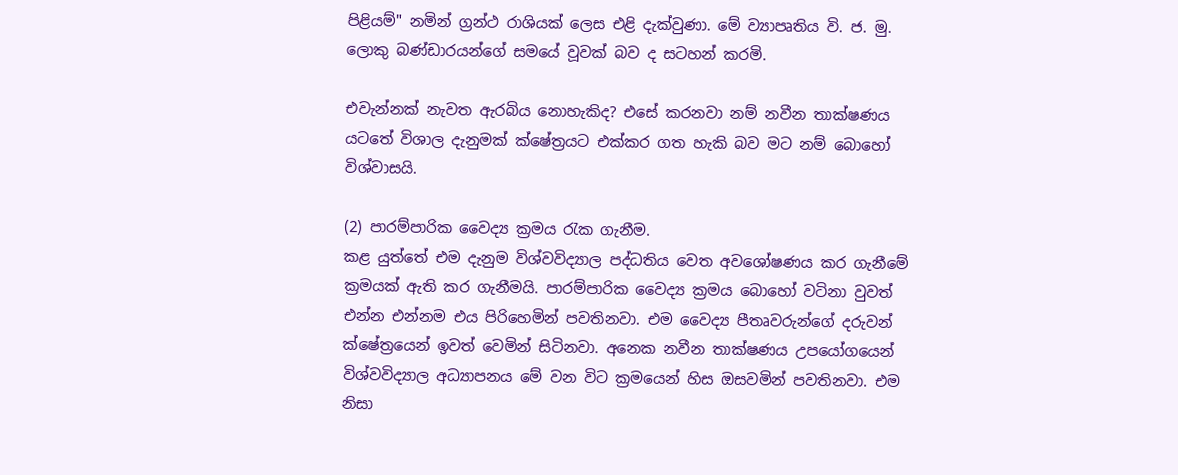පිළියම්" නමින් ග්‍රන්ථ රාශියක් ලෙස එළි දැක්වුණා. මේ ව්‍යාපෘතිය වි. ජ. මු. ලොකු බණ්ඩාරයන්ගේ සමයේ වූවක් බව ද සටහන් කරමි.

එවැන්නක් නැවත ඇරබිය නොහැකිද? එසේ කරනවා නම් නවීන තාක්ෂණය යටතේ විශාල දැනුමක් ක්ෂේත්‍රයට එක්කර ගත හැකි බව මට නම් බොහෝ විශ්වාසයි.

(2) පාරම්පාරික වෛද්‍ය ක්‍රමය රැක ගැනීම.
කළ යුත්තේ එම දැනුම විශ්වවිද්‍යාල පද්ධතිය වෙත අවශෝෂණය කර ගැනීමේ ක්‍රමයක් ඇති කර ගැනීමයි. පාරම්පාරික වෛද්‍ය ක්‍රමය බොහෝ වටිනා වුවත් එන්න එන්නම එය පිරිහෙමින් පවතිනවා. එම වෛද්‍ය පීතෘවරුන්ගේ දරුවන් ක්ෂේත්‍රයෙන් ඉවත් වෙමින් සිටිනවා. අනෙක නවීන තාක්ෂණය උපයෝගයෙන් විශ්වවිද්‍යාල අධ්‍යාපනය මේ වන විට ක්‍රමයෙන් හිස ඔසවමින් පවතිනවා. එම නිසා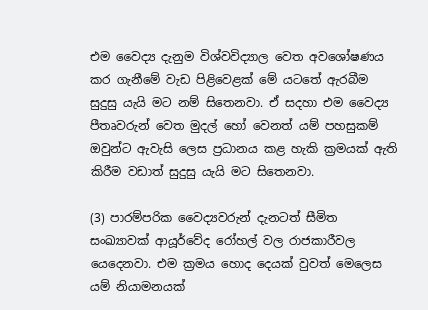එම වෛද්‍ය දැනුම විශ්වවිද්‍යාල වෙත අවශෝෂණය කර ගැනීමේ වැඩ පිළිවෙළක් මේ යටතේ ඇරබීම සුදුසු යැයි මට නම් සිතෙනවා. ඒ සදහා එම වෛද්‍ය පීතෘවරුන් වෙත මුදල් හෝ වෙනත් යම් පහසුකම් ඔවුන්ට ඇවැසි ලෙස ප්‍රධානය කළ හැකි ක්‍රමයක් ඇති කිරීම වඩාත් සුදුසු යැයි මට සිතෙනවා.

(3) පාරම්පරික වෛද්‍යවරුන් දැනටත් සීමිත සංඛ්‍යාවක් ආයූර්වේද රෝහල් වල රාජකාරීවල යෙදෙනවා. එම ක්‍රමය හොද දෙයක් වුවත් මෙලෙස යම් නියාමනයක්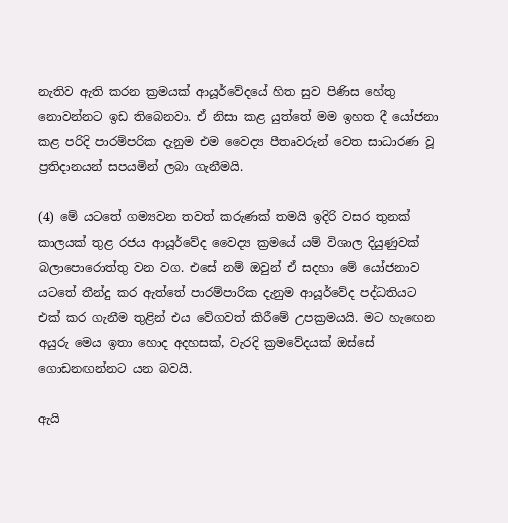නැතිව ඇති කරන ක්‍රමයක් ආයූර්වේදයේ හිත සුව පිණිස හේතු නොවන්නට ඉඩ තිබෙනවා. ඒ නිසා කළ යුත්තේ මම ඉහත දී යෝජනා කළ පරිදි පාරම්පරික දැනුම එම වෛද්‍ය පීතෘවරුන් වෙත සාධාරණ වූ ප්‍රතිදානයන් සපයමින් ලබා ගැනීමයි.

(4) මේ යටතේ ගම්‍යවන තවත් කරුණක් තමයි ඉදිරි වසර තුනක් කාලයක් තුළ රජය ආයූර්වේද වෛද්‍ය ක්‍රමයේ යම් විශාල දියුණුවක් බලාපොරොත්තු වන වග. එසේ නම් ඔවුන් ඒ සදහා මේ යෝජනාව යටතේ තීන්දු කර ඇත්තේ පාරම්පාරික දැනුම ආයූර්වේද පද්ධතියට එක් කර ගැනීම තුළින් එය වේගවත් කිරීමේ උපක්‍රමයයි. මට හැඟෙන අයුරු මෙය ඉතා හොද අදහසක්, වැරදි ක්‍රමවේදයක් ඔස්සේ ගොඩනඟන්නට යන බවයි.

ඇයි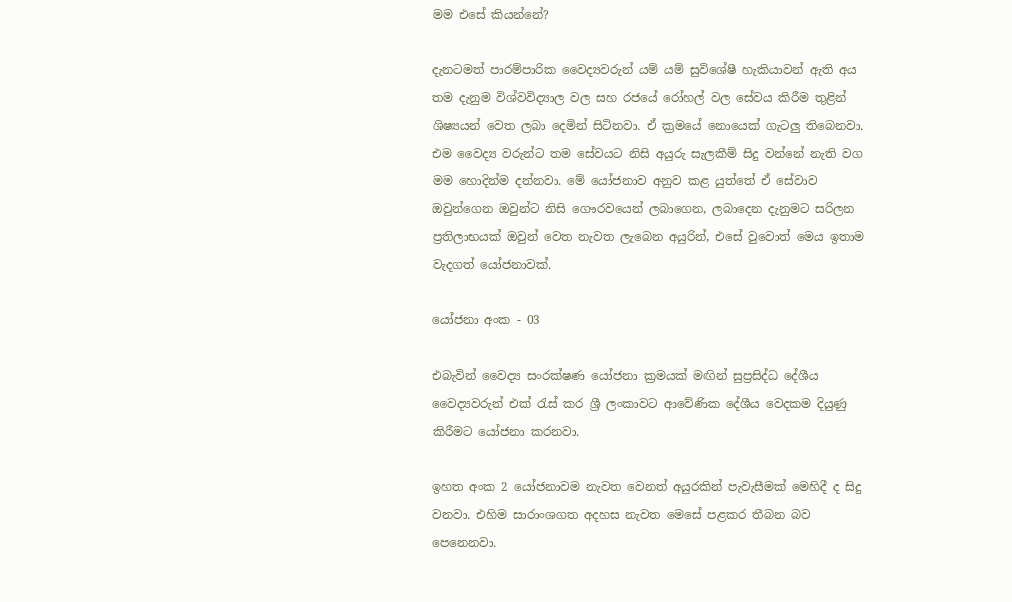මම එසේ කියන්නේ?

දැනටමත් පාරම්පාරික වෛද්‍යවරුන් යම් යම් සුවිශේෂී හැකියාවන් ඇති අය තම දැනුම විශ්වවිද්‍යාල වල සහ රජයේ රෝහල් වල සේවය කිරීම තුළින් ශිෂ්‍යයන් වෙත ලබා දෙමින් සිටිනවා. ඒ ක්‍රමයේ නොයෙක් ගැටලු තිබෙනවා. එම වෛද්‍ය වරුන්ට තම සේවයට නිසි අයුරු සැලකීම් සිදු වන්නේ නැති වග මම හොදින්ම දන්නවා. මේ යෝජනාව අනුව කළ යුත්තේ ඒ සේවාව ඔවුන්ගෙන ඔවුන්ට නිසි ගෞරවයෙන් ලබාගෙන, ලබාදෙන දැනුමට සරිලන ප්‍රතිලාභයක් ඔවුන් වෙත නැවත ලැබෙන අයුරින්, එසේ වුවොත් මෙය ඉතාම වැදගත් යෝජනාවක්.

යෝජනා අංක - 03

එබැවින් වෛද්‍ය සංරක්ෂණ යෝජනා ක්‍රමයක් මඟින් සුප්‍රසිද්ධ දේශීය වෛද්‍යවරුන් එක් රැස් කර ශ්‍රී ලංකාවට ආවේණික දේශීය වෙදකම දියුණු කිරීමට යෝජනා කරනවා.

ඉහත අංක 2 යෝජනාවම නැවත වෙනත් අයුරකින් පැවැසීමක් මෙහිදී ද සිදු වනවා. එහිම සාරාංශගත අදහස නැවත මෙසේ පළකර තීබන බව පෙනෙනවා.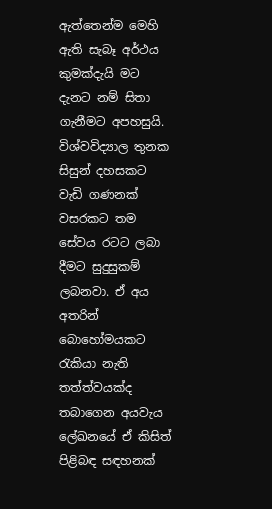ඇත්තෙන්ම මෙහි ඇති සැබෑ අර්ථය කුමක්දැයි මට දැනට නම් සිතා ගැනීමට අපහසුයි. විශ්වවිද්‍යාල තුනක සිසුන් දහසකට වැඩි ගණනක් වසරකට තම සේවය රටට ලබා දීමට සුදුසුකම් ලබනවා. ඒ අය අතරින් බොහෝමයකට රැකියා නැති තත්ත්වයක්ද තබාගෙන අයවැය ලේඛනයේ ඒ කිසිත් පිළිබඳ සඳහනක්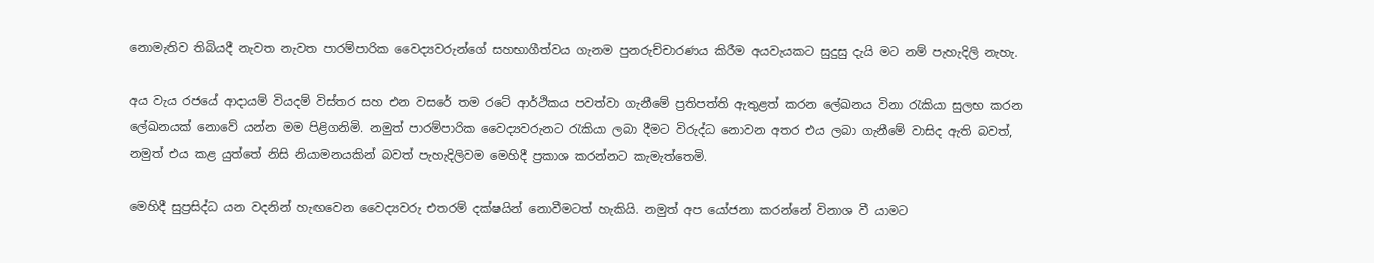නොමැතිව තිබියදී නැවත නැවත පාරම්පාරික වෛද්‍යවරුන්ගේ සහභාගීත්වය ගැනම පුනරුච්චාරණය කිරීම අයවැයකට සුදුසු දැයි මට නම් පැහැදිලි නැහැ.

අය වැය රජයේ ආදායම් වියදම් විස්තර සහ එන වසරේ තම රටේ ආර්ථිකය පවත්වා ගැනීමේ ප්‍රතිපත්ති ඇතුළත් කරන ලේඛනය විනා රැකියා සුලභ කරන ලේඛනයක් නොවේ යන්න මම පිළිගනිමි. නමුත් පාරම්පාරික වෛද්‍යවරුනට රැකියා ලබා දීමට විරුද්ධ නොවන අතර එය ලබා ගැනීමේ වාසිද ඇති බවත්, නමුත් එය කළ යුත්තේ නිසි නියාමනයකින් බවත් පැහැදිලිවම මෙහිදී ප්‍රකාශ කරන්නට කැමැත්තෙමි.

මෙහිදී සුප්‍රසිද්ධ යන වදනින් හැඟවෙන වෛද්‍යවරු එතරම් දක්ෂයින් නොවීමටත් හැකියි. නමුත් අප යෝජනා කරන්නේ විනාශ වී යාමට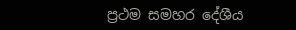ප්‍රථම සමහර දේශීය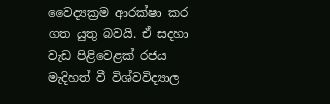වෛද්‍යක්‍රම ආරක්ෂා කර ගත යුතු බවයි. ඒ සදහා වැඩ පිළිවෙළක් රජය මැදිහත් වී විශ්වවිද්‍යාල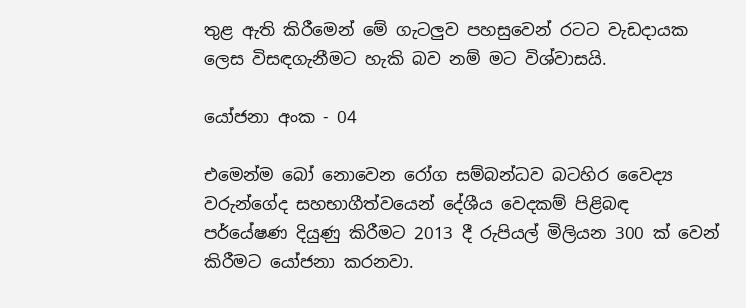තුළ ඇති කිරීමෙන් මේ ගැටලුව පහසුවෙන් රටට වැඩදායක ලෙස විසඳගැනීමට හැකි බව නම් මට විශ්වාසයි.

යෝජනා අංක - 04

එමෙන්ම බෝ නොවෙන රෝග සම්බන්ධව බටහිර වෛද්‍ය වරුන්ගේද සහභාගීත්වයෙන් දේශීය වෙදකම් පිළිබඳ පර්යේෂණ දියුණු කිරීමට 2013 දී රුපියල් මිලියන 300 ක් වෙන් කිරීමට යෝජනා කරනවා.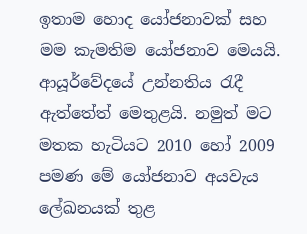ඉතාම හොද යෝජනාවක් සහ මම කැමතිම යෝජනාව මෙයයි. ආයූර්වේදයේ උන්නතිය රැදී ඇත්තේත් මෙතුළයි. නමුත් මට මතක හැටියට 2010 හෝ 2009 පමණ මේ යෝජනාව අයවැය ලේඛනයක් තුළ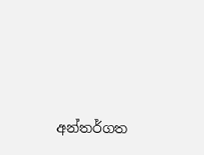අන්තර්ගත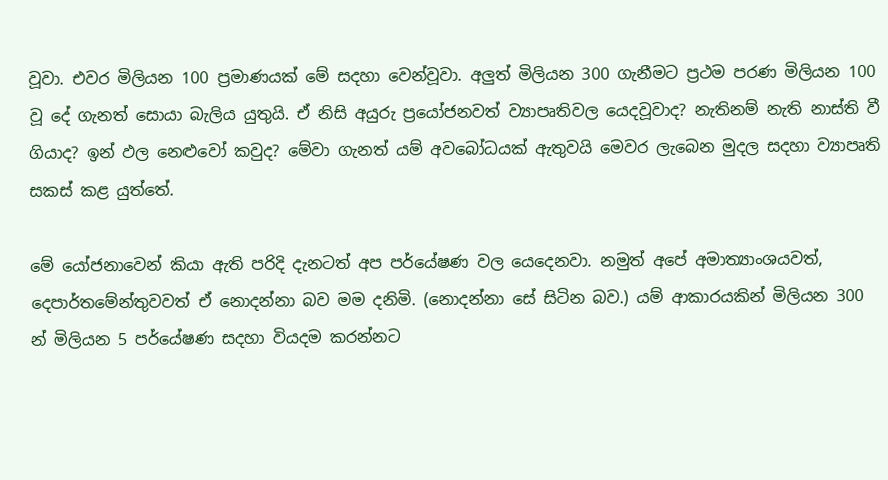වූවා. එවර මිලියන 100 ප්‍රමාණයක් මේ සදහා වෙන්වූවා. අලුත් මිලියන 300 ගැනීමට ප්‍රථම පරණ මිලියන 100 වූ දේ ගැනත් සොයා බැලිය යුතුයි. ඒ නිසි අයුරු ප්‍රයෝජනවත් ව්‍යාපෘතිවල යෙදවූවාද? නැතිනම් නැති නාස්ති වී ගියාද? ඉන් ඵල නෙළුවෝ කවුද? මේවා ගැනත් යම් අවබෝධයක් ඇතුවයි මෙවර ලැබෙන මුදල සදහා ව්‍යාපෘති සකස් කළ යුත්තේ.

මේ යෝජනාවෙන් කියා ඇති පරිදි දැනටත් අප පර්යේෂණ වල යෙදෙනවා. නමුත් අපේ අමාත්‍යාංශයවත්, දෙපාර්තමේන්තුවවත් ඒ නොදන්නා බව මම දනිමි. (නොදන්නා සේ සිටින බව.) යම් ආකාරයකින් මිලියන 300 න් මිලියන 5 පර්යේෂණ සදහා වියදම කරන්නට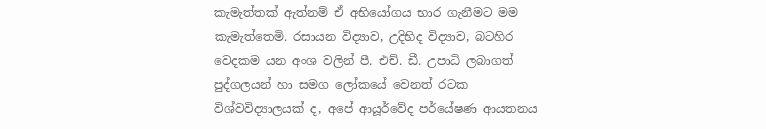කැමැත්තක් ඇත්නම් ඒ අභියෝගය භාර ගැනීමට මම කැමැත්තෙමි. රසායන විද්‍යාව, උදිභිද විද්‍යාව, බටහිර වෙදකම යන අංශ වලින් පී. එච්. ඩී. උපාධි ලබාගත් පුද්ගලයන් හා සමග ලෝකයේ වෙනත් රටක විශ්වවිද්‍යාලයක් ද, අපේ ආයූර්වේද පර්යේෂණ ආයතනය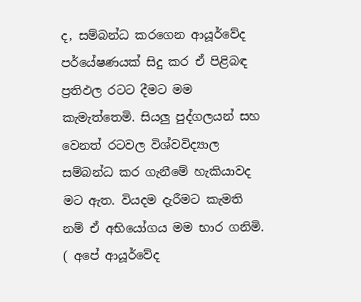ද, සම්බන්ධ කරගෙන ආයූර්වේද පර්යේෂණයක් සිදු කර ඒ පිළිබඳ ප්‍රතිඵල රටට දීමට මම කැමැත්තෙමි. සියලු පුද්ගලයන් සහ වෙනත් රටවල විශ්වවිද්‍යාල සම්බන්ධ කර ගැනීමේ හැකියාවද මට ඇත. වියදම දැරීමට කැමති නම් ඒ අභියෝගය මම භාර ගනිමි. ( අපේ ආයූර්වේද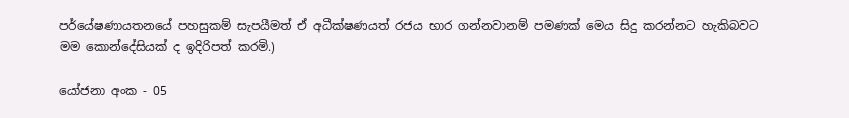පර්යේෂණායතනයේ පහසුකම් සැපයීමත් ඒ අධීක්ෂණයත් රජය භාර ගන්නවානම් පමණක් මෙය සිදු කරන්නට හැකිබවට මම කොන්දේසියක් ද ඉදිරිපත් කරමි.)

යෝජනා අංක - 05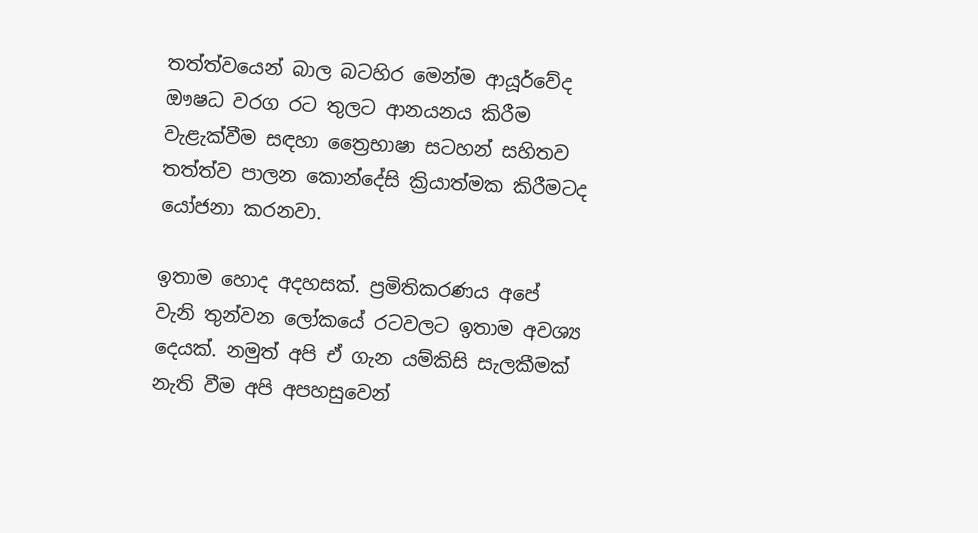තත්ත්වයෙන් බාල බටහිර මෙන්ම ආයූර්වේද ඖෂධ වරග රට තුලට ආනයනය කිරීම වැළැක්වීම සඳහා ත්‍රෛභාෂා සටහන් සහිතව තත්ත්ව පාලන කොන්දේසි ක්‍රියාත්මක කිරීමටද යෝජනා කරනවා.

ඉතාම හොද අදහසක්. ප්‍රමිතිකරණය අපේ වැනි තුන්වන ලෝකයේ රටවලට ඉතාම අවශ්‍ය දෙයක්. නමුත් අපි ඒ ගැන යම්කිසි සැලකීමක් නැති වීම අපි අපහසුවෙන්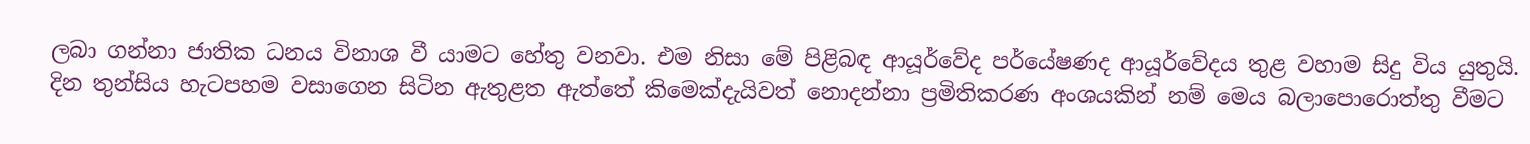ලබා ගන්නා ජාතික ධනය විනාශ වී යාමට හේතු වනවා. එම නිසා මේ පිළිබඳ ආයූර්වේද පර්යේෂණද ආයූර්වේදය තුළ වහාම සිදු විය යුතුයි. දින තුන්සිය හැටපහම වසාගෙන සිටින ඇතුළත ඇත්තේ කිමෙක්දැයිවත් නොදන්නා ප්‍රමිතිකරණ අංශයකින් නම් මෙය බලාපොරොත්තු වීමට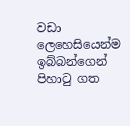වඩා ලෙහෙසියෙන්ම ඉබ්බන්ගෙන් පිහාටු ගත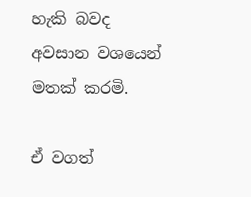හැකි බවද අවසාන වශයෙන් මතක් කරමි.

ඒ වගත්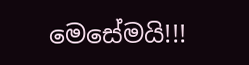මෙසේමයි!!!